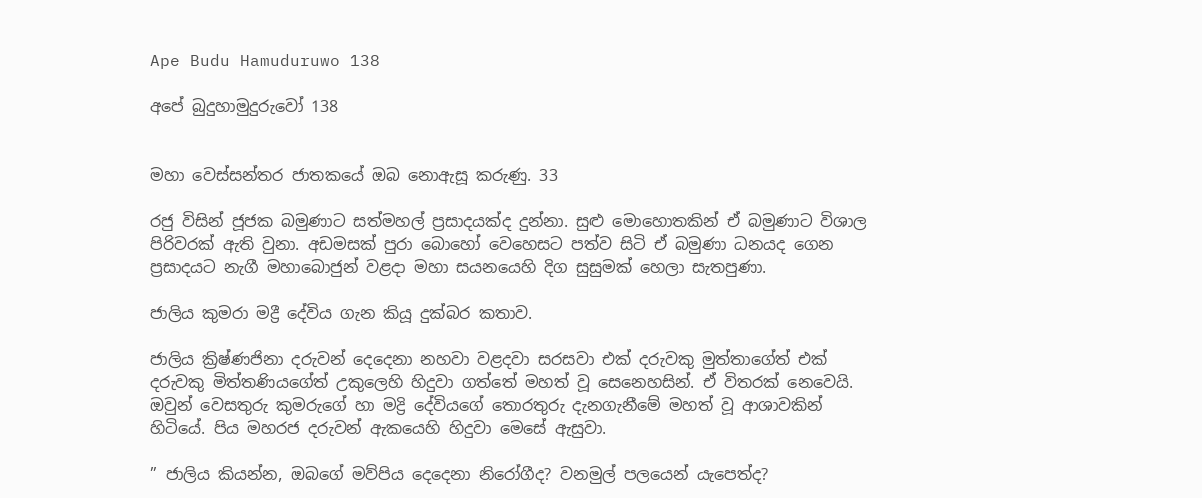Ape Budu Hamuduruwo 138

අපේ බුදුහාමුදුරුවෝ 138


මහා වෙස්සන්තර ජාතකයේ ඔබ නොඇසූ කරුණු. 33

රජු විසින් ජූජක බමුණාට සත්මහල් ප්‍රසාදයක්ද දුන්නා. සුළු මොහොතකින් ඒ බමුණාට විශාල පිරිවරක් ඇති වුනා. අඩමසක් පුරා බොහෝ වෙහෙසට පත්ව සිටි ඒ බමුණා ධනයද ගෙන ප්‍රසාදයට නැගී මහාබොජුන් වළදා මහා සයනයෙහි දිග සුසුමක් හෙලා සැතපුණා.

ජාලිය කුමරා මද්‍රී දේවිය ගැන කියූ දුක්බර කතාව.

ජාලිය ක්‍රිෂ්ණජිනා දරුවන් දෙදෙනා නහවා වළදවා සරසවා එක් දරුවකු මුත්තාගේත් එක් දරුවකු මිත්තණියගේත් උකුලෙහි හිදුවා ගත්තේ මහත් වූ සෙනෙහසින්. ඒ විතරක් නෙවෙයි. ඔවුන් වෙසතුරු කුමරුගේ හා මද්‍රි දේවියගේ තොරතුරු දැනගැනීමේ මහත් වූ ආශාවකින් හිටියේ. පිය මහරජ දරුවන් ඇකයෙහි හිදුවා මෙසේ ඇසුවා.

” ජාලිය කියන්න, ඔබගේ මව්පිය දෙදෙනා නිරෝගීද? වනමුල් පලයෙන් යැපෙත්ද?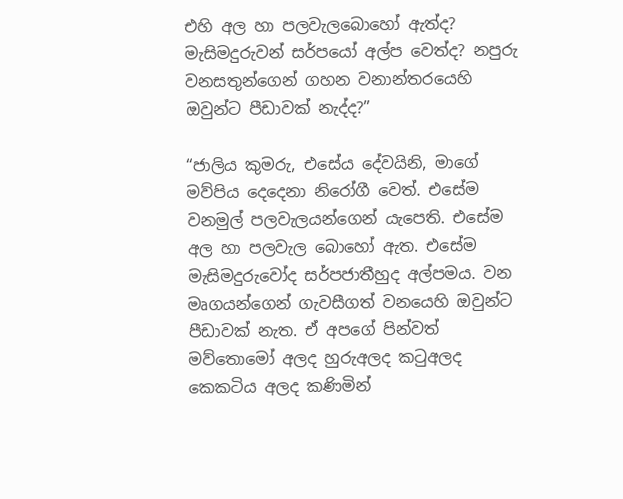එහි අල හා පලවැලබොහෝ ඇත්ද? මැසිමදුරුවන් සර්පයෝ අල්ප වෙත්ද? නපුරු වනසතුන්ගෙන් ගහන වනාන්තරයෙහි ඔවුන්ට පීඩාවක් නැද්ද?”

“ජාලිය කුමරු, එසේය දේවයිනි, මාගේ මව්පිය දෙදෙනා නිරෝගී වෙත්. එසේම වනමුල් පලවැලයන්ගෙන් යැපෙති. එසේම අල හා පලවැල බොහෝ ඇත. එසේම මැසිමදුරුවෝද සර්පජාතීහුද අල්පමය. වන මෘගයන්ගෙන් ගැවසීගත් වනයෙහි ඔවුන්ට පීඩාවක් නැත. ඒ අපගේ පින්වත් මව්තොමෝ අලද හුරුඅලද කටුඅලද කෙකටිය අලද කණිමින්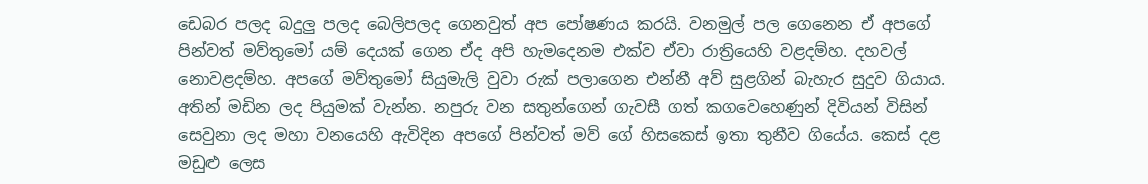ඩෙබර පලද බදුලු පලද බෙලිපලද ගෙනවුත් අප පෝෂණය කරයි. වනමුල් පල ගෙනෙන ඒ අපගේ පින්වත් මව්තුමෝ යම් දෙයක් ගෙන ඒද අපි හැමදෙනම එක්ව ඒවා රාත්‍රියෙහි වළදම්හ. දහවල් නොවළදම්හ. අපගේ මව්තුමෝ සියුමැලි වුවා රුක් පලාගෙන එන්නී අව් සුළගින් බැහැර සුදුව ගියාය. අතින් මඩින ලද පියුමක් වැන්න. නපුරු වන සතුන්ගෙන් ගැවසී ගත් කගවෙහෙණුන් දිවියන් විසින් සෙවුනා ලද මහා වනයෙහි ඇවිදින අපගේ පින්වත් මව් ගේ හිසකෙස් ඉතා තුනීව ගියේය. කෙස් දළ මඩුළු ලෙස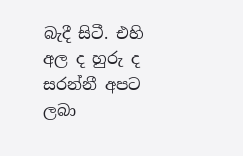බැදී සිටී. එහි අල ද හුරු ද සරන්නී අපට ලබා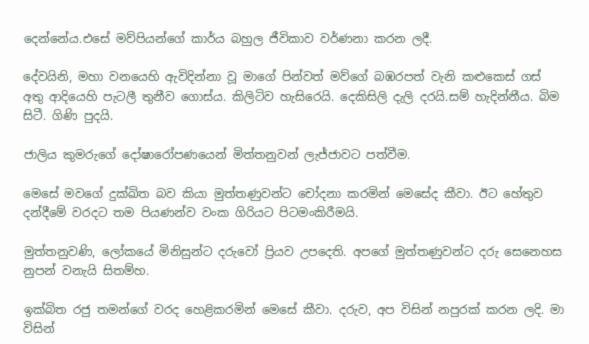දෙන්නේය.එසේ මව්පියන්ගේ කාර්ය බහුල ජීවිකාව වර්ණනා කරන ලදී.

දේවයිනි, මහා වනයෙහි ඇවිදින්නා වූ මාගේ පින්වත් මව්ගේ බඹරපත් වැනි කළුකෙස් ගස් අතු ආදියෙහි පැටලී තුනීව ගොස්ය. කිලිටිව හැසිරෙයි. දෙකිසිලි දැලි දරයි.සම් හැදින්නීය. බිම සිටී. ගිණි පුදයි.

ජාලිය කුමරුගේ දෝෂාරෝපණයෙන් මිත්තනුවන් ලැජ්ජාවට පත්වීම.

මෙසේ මවගේ දුක්ඛිත බව කියා මුත්තණුවන්ට චෝදනා කරමින් මෙසේද කීවා. ඊට හේතුව දන්දීමේ වරදට තම පියණන්ව වංක ගිරියට පිටමංකිරීමයි.

මුත්තනුවණි, ලෝකයේ මිනිසුන්ට දරුවෝ ප්‍රියව උපදෙති. අපගේ මුත්තණුවන්ට දරු සෙනෙහස නුපන් වනැයි සිතම්හ.

ඉක්බිත රජු තමන්ගේ වරද හෙළිකරමින් මෙසේ කීවා. දරුව, අප විසින් නපුරක් කරන ලදි. මා විසින්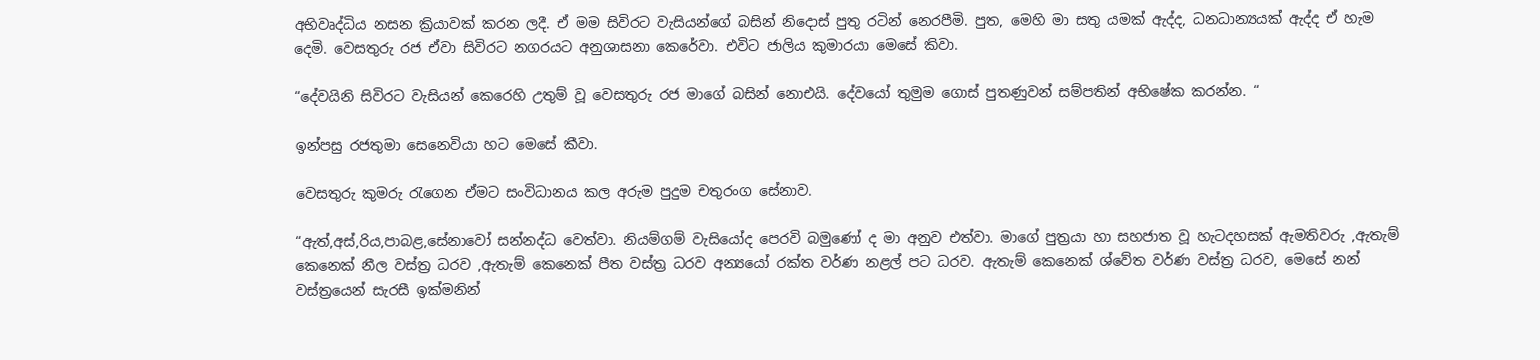අභිවෘද්ධිය නසන ක්‍රියාවක් කරන ලදී. ඒ මම සිවිරට වැසියන්ගේ බසින් නිදොස් පුතු රටින් නෙරපීමි. පුත, මෙහි මා සතු යමක් ඇද්ද, ධනධාන්‍යයක් ඇද්ද ඒ හැම දෙමි. වෙසතුරු රජ ඒවා සිවිරට නගරයට අනුශාසනා කෙරේවා. එවිට ජාලිය කුමාරයා මෙසේ කිවා.

“දේවයිනි සිවිරට වැසියන් කෙරෙහි උතුම් වූ වෙසතුරු රජ මාගේ බසින් නොඑයි. දේවයෝ තුමුම ගොස් පුතණුවන් සම්පතින් අභිෂේක කරන්න. “

ඉන්පසු රජතුමා සෙනෙවියා හට මෙසේ කීවා.

වෙසතුරු කුමරු රැගෙන ඒමට සංවිධානය කල අරුම පුදුම චතුරංග සේනාව.

“ඇත්,අස්,රිය,පාබළ,සේනාවෝ සන්නද්ධ වෙත්වා. නියම්ගම් වැසියෝද පෙරවි බමුණෝ ද මා අනුව එත්වා. මාගේ පුත්‍රයා හා සහජාත වූ හැටදහසක් ඇමතිවරු ,ඇතැම් කෙනෙක් නීල වස්ත්‍ර ධරව ,ඇතැම් කෙනෙක් පීත වස්ත්‍ර ධරව අන්‍යයෝ රක්ත වර්ණ නළල් පට ධරව. ඇතැම් කෙනෙක් ශ්වේත වර්ණ වස්ත්‍ර ධරව, මෙසේ නන් වස්ත්‍රයෙන් සැරසී ඉක්මනින්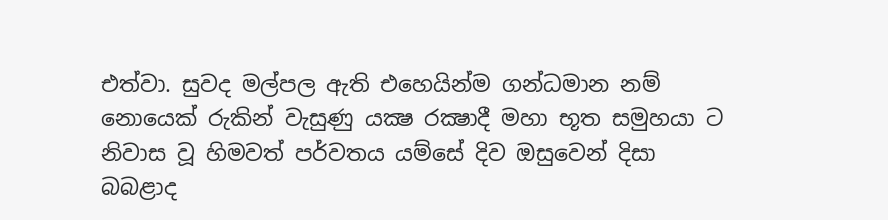එත්වා. සුවද මල්පල ඇති එහෙයින්ම ගන්ධමාන නම් නොයෙක් රුකින් වැසුණු යක්‍ෂ රක්‍ෂාදී මහා භූත සමුහයා ට නිවාස වූ හිමවත් පර්වතය යම්සේ දිව ඔසුවෙන් දිසා බබළාද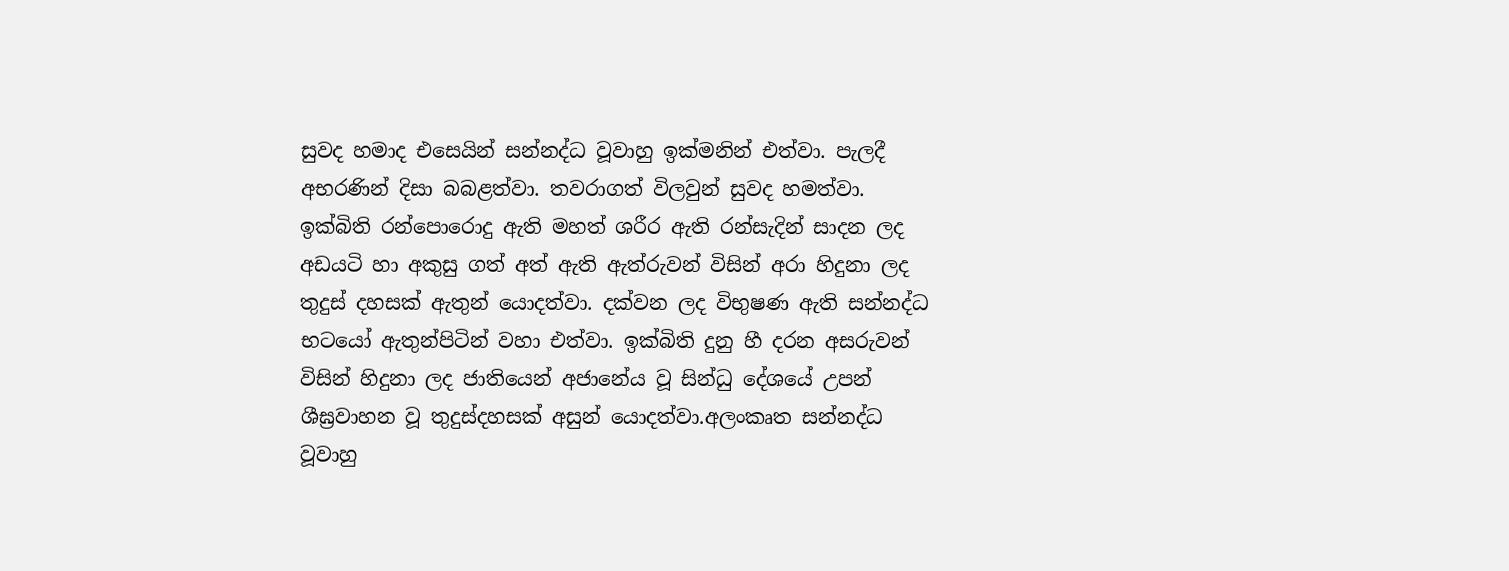සුවද හමාද එසෙයින් සන්නද්ධ වූවාහු ඉක්මනින් එත්වා. පැලදී අභරණින් දිසා බබළත්වා. තවරාගත් විලවුන් සුවද හමත්වා. ඉක්බිති රන්පොරොදු ඇති මහත් ශරීර ඇති රන්සැදින් සාදන ලද අඩයටි හා අකුසු ගත් අත් ඇති ඇත්රුවන් විසින් අරා හිදුනා ලද තුදුස් දහසක් ඇතුන් යොදත්වා. දක්වන ලද විභුෂණ ඇති සන්නද්ධ භටයෝ ඇතුන්පිටින් වහා එත්වා. ඉක්බිති දුනු හී දරන අසරුවන් විසින් හිදුනා ලද ජාතියෙන් අජානේය වූ සින්ධු දේශයේ උපන් ශීඝ්‍රවාහන වූ තුදුස්දහසක් අසුන් යොදත්වා.අලංකෘත සන්නද්ධ වූවාහු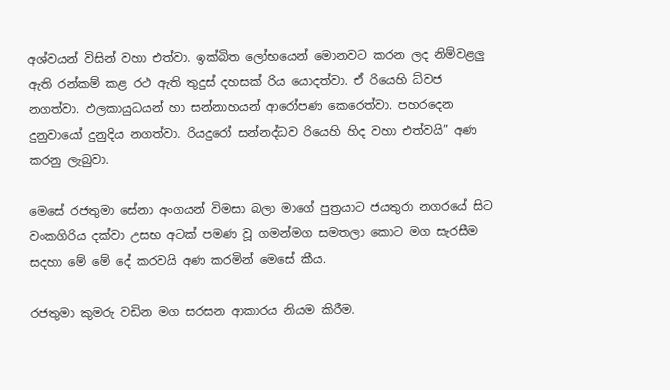අශ්වයන් විසින් වහා එත්වා. ඉක්බිත ලෝභයෙන් මොනවට කරන ලද නිම්වළලු ඇති රන්කම් කළ රථ ඇති තුදුස් දහසක් රිය යොදත්වා. ඒ රියෙහි ධ්වජ නගත්වා. ඵලකායුධයන් හා සන්නාහයන් ආරෝපණ කෙරෙත්වා. පහරදෙන දුනුවායෝ දුනුදිය නගත්වා. රියදුරෝ සන්නද්ධව රියෙහි හිද වහා එත්වයි” අණ කරනු ලැබුවා.

මෙසේ රජතුමා සේනා අංගයන් විමසා බලා මාගේ පුත්‍රයාට ජයතුරා නගරයේ සිට වංකගිරිය දක්වා උසභ අටක් පමණ වූ ගමන්මග සමතලා කොට මග සැරසීම සදහා මේ මේ දේ කරවයි අණ කරමින් මෙසේ කීය.

රජතුමා කුමරු වඩින මග සරසන ආකාරය නියම කිරීම.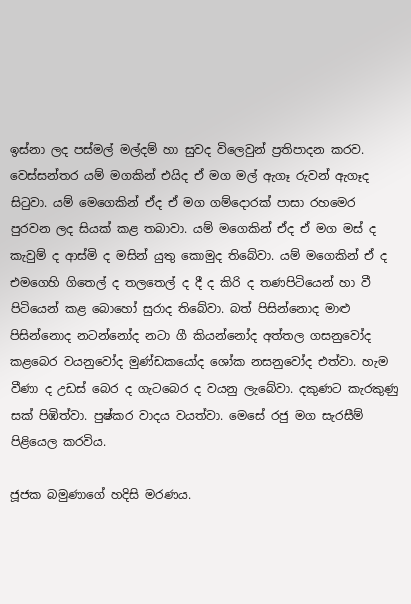ඉස්නා ලද පස්මල් මල්දම් හා සුවද විලෙවුන් ප්‍රතිපාදන කරව. වෙස්සන්තර යම් මගකින් එයිද ඒ මග මල් ඇගෑ රුවන් ඇගෑද සිටුවා. යම් මෙගෙකින් ඒද ඒ මග ගම්දොරක් පාසා රහමෙර පුරවන ලද සියක් කළ තබාවා. යම් මගෙකින් ඒද ඒ මග මස් ද කැවුම් ද ආස්මි ද මසින් යුතු කොමුද තිබේවා. යම් මගෙකින් ඒ ද එමගෙහි ගිතෙල් ද තලතෙල් ද දී ද කිරි ද තණපිටියෙන් හා වී පිටියෙන් කළ බොහෝ සුරාද තිබේවා. බත් පිසින්නොද මාළු පිසින්නොද නටන්නෝද නටා ගී කියන්නෝද අත්තල ගසනුවෝද කළබෙර වයනුවෝද මුණ්ඩකයෝද ශෝක නසනුවෝද එත්වා. හැම වීණා ද උඩස් බෙර ද ගැටබෙර ද වයනු ලැබේවා. දකුණට කැරකුණු සක් පිඹිත්වා. පුෂ්කර වාදය වයත්වා. මෙසේ රජු මග සැරසීම් පිළියෙල කරවිය.

ජූජක බමුණාගේ හදිසි මරණය.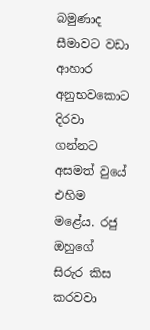බමුණාද සීමාවට වඩා ආහාර අනුභවකොට දිරවා ගන්නට අසමත් වුයේ එහිම මළේය. රජු ඔහුගේ සිරුර කිස කරවවා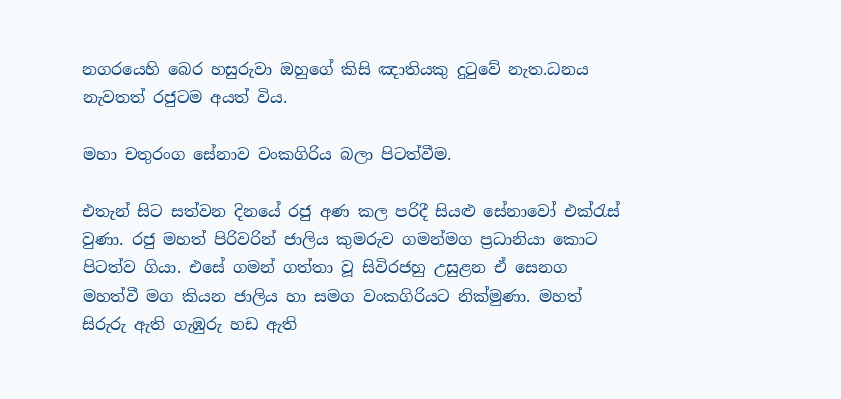නගරයෙහි බෙර හසුරුවා ඔහුගේ කිසි ඤාතියකු දුටුවේ නැත.ධනය නැවතත් රජුටම අයත් විය.

මහා චතුරංග සේනාව වංකගිරිය බලා පිටත්වීම.

එතැන් සිට සත්වන දිනයේ රජු අණ කල පරිදී සියළු සේනාවෝ එක්රැස් වුණා. රජු මහත් පිරිවරින් ජාලිය කුමරුව ගමන්මග ප්‍රධානියා කොට පිටත්ව ගියා. එසේ ගමන් ගත්තා වූ සිවිරජහු උසුළන ඒ සෙනග මහත්වී මග කියන ජාලිය හා සමග වංකගිරියට නික්මුණා. මහත් සිරුරු ඇති ගැඹුරු හඩ ඇති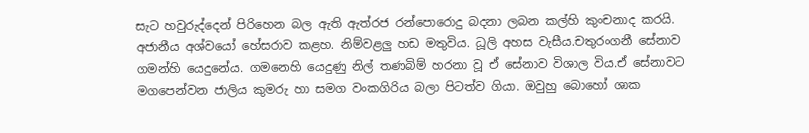සැට හවුරුද්දෙන් පිරිහෙන බල ඇති ඇත්රජ රන්පොරොදු බදනා ලබන කල්හි කුංචනාද කරයි. අජානීය අශ්වයෝ හේසරාව කළහ. නිම්වළලු හඩ මතුවිය. ධූලි අහස වැසීය.චතුරංගනී සේනාව ගමන්හි යෙදුනේය. ගමනෙහි යෙදුණු නිල් තණබිම් හරනා වූ ඒ සේනාව විශාල විය.ඒ සේනාවට මගපෙන්වන ජාලිය කුමරු හා සමග වංකගිරිය බලා පිටත්ව ගියා. ඔවුහු බොහෝ ශාක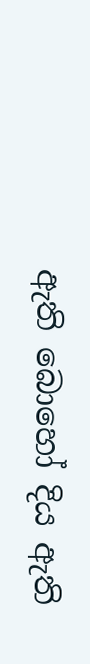ඇති බොහෝ දිය ඇති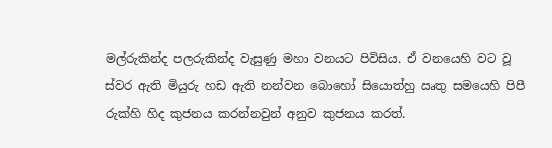මල්රුකින්ද පලරුකින්ද වැසුණු මහා වනයට පිවිසිය. ඒ වනයෙහි වට වූ ස්වර ඇති මියුරු හඩ ඇති නන්වන බොහෝ සියොත්හු ඍතු සමයෙහි පිපී රුක්හි හිද කුජනය කරන්නවුන් අනුව කුජනය කරත්.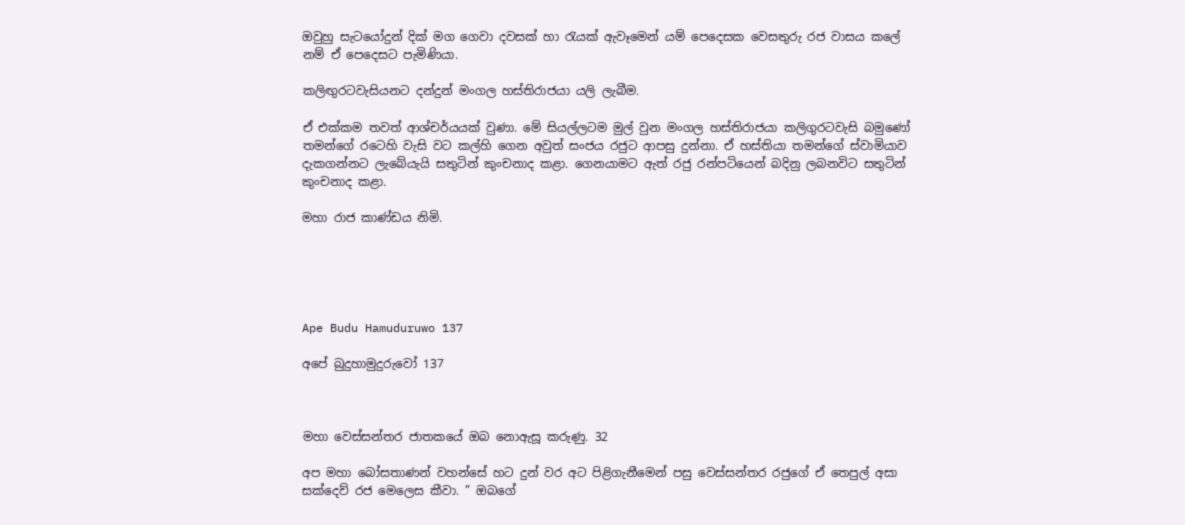ඔවුහු සැටයෝදුන් දික් මග ගෙවා දවසක් හා රැයක් ඇවෑමෙන් යම් පෙදෙසක වෙසතුරු රජ වාසය කලේ නම් ඒ පෙදෙසට පැමිණියා.

කලිඟුරටවැසියනට දන්දුන් මංගල හස්තිරාජයා යලි ලැබීම.

ඒ එක්කම තවත් ආශ්චර්යයක් වුණා. මේ සියල්ලටම මුල් වුන මංගල හස්තිරාජයා කලිගුරටවැසි බමුණෝ තමන්ගේ රටෙහි වැසි වට කල්හි ගෙන අවුත් සංජය රජුට ආපසු දුන්නා. ඒ හස්තියා තමන්ගේ ස්වාමියාව දැකගන්නට ලැබේයැයි සතුටින් කුංචනාද කළා. ගෙනයාමට ඇත් රජු රන්පටියෙන් බදිනු ලබනවිට සතුටින් කුංචනාද කළා.

මහා රාජ කාණ්ඩය නිමි.





Ape Budu Hamuduruwo 137

අපේ බුදුහාමුදුරුවෝ 137



මහා වෙස්සන්තර ජාතකයේ ඔබ නොඇසූ කරුණු. 32

අප මහා බෝසතාණන් වහන්සේ හට දුන් වර අට පිළිගැනීමෙන් පසු වෙස්සන්තර රජුගේ ඒ තෙපුල් අසා සක්දෙව් රජ මෙලෙස කීවා. ” ඔබගේ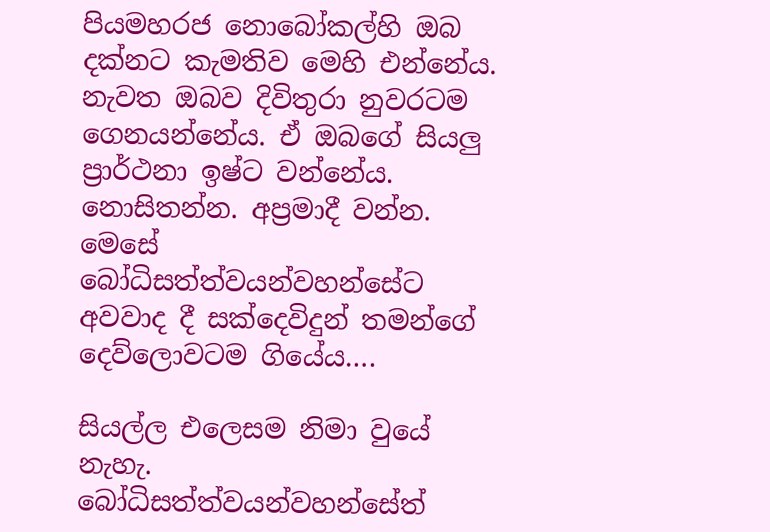පියමහරජ නොබෝකල්හි ඔබ දක්නට කැමතිව මෙහි එන්නේය. නැවත ඔබව දිවිතුරා නුවරටම ගෙනයන්නේය. ඒ ඔබගේ සියලු ප්‍රාර්ථනා ඉෂ්ට වන්නේය. නොසිතන්න. අප්‍රමාදී වන්න. මෙසේ බෝධිසත්ත්වයන්වහන්සේට අවවාද දී සක්දෙවිදුන් තමන්ගේ දෙව්ලොවටම ගියේය….

සියල්ල එලෙසම නිමා වුයේ නැහැ. බෝධිසත්ත්වයන්වහන්සේත්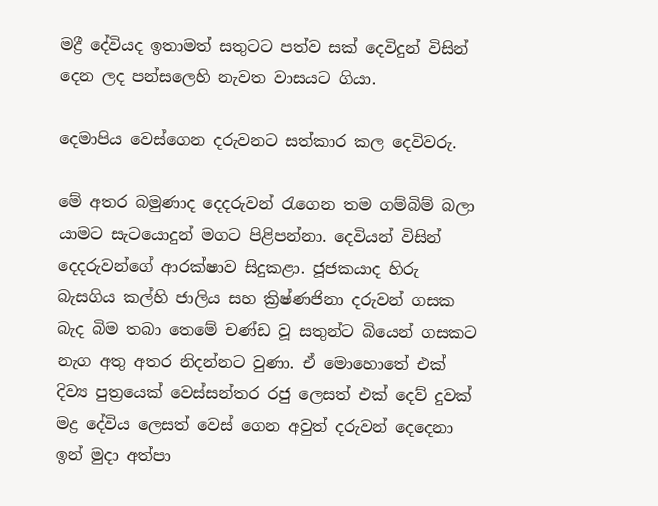මද්‍රී දේවියද ඉතාමත් සතුටට පත්ව සක් දෙවිදුන් විසින් දෙන ලද පන්සලෙහි නැවත වාසයට ගියා.

දෙමාපිය වෙස්ගෙන දරුවනට සත්කාර කල දෙවිවරු.

මේ අතර බමුණාද දෙදරුවන් රැගෙන තම ගම්බිම් බලා යාමට සැටයොදුන් මගට පිළිපන්නා. දෙවියන් විසින් දෙදරුවන්ගේ ආරක්ෂාව සිදුකළා. ජූජකයාද හිරු බැසගිය කල්හි ජාලිය සහ ක්‍රිෂ්ණජිනා දරුවන් ගසක බැද බිම තබා තෙමේ චණ්ඩ වූ සතුන්ට බියෙන් ගසකට නැග අතු අතර නිදන්නට වුණා. ඒ මොහොතේ එක් දිව්‍ය පුත්‍රයෙක් වෙස්සන්තර රජු ලෙසත් එක් දෙව් දුවක් මද්‍ර දේවිය ලෙසත් වෙස් ගෙන අවුත් දරුවන් දෙදෙනා ඉන් මුදා අත්පා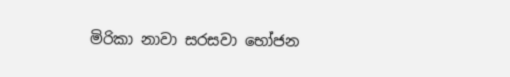මිරිකා නාවා සරසවා භෝජන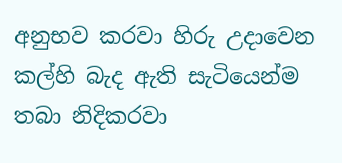අනුභව කරවා හිරු උදාවෙන කල්හි බැද ඇති සැටියෙන්ම තබා නිදිකරවා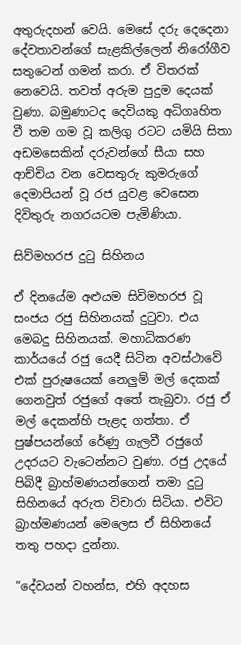අතුරුදහන් වෙයි. මෙසේ දරු දෙදෙනා දේවතාවන්ගේ සැළකිල්ලෙන් නිරෝගීව සතුටෙන් ගමන් කරා. ඒ විතරක් නෙවෙයි. තවත් අරුම පුදුම දෙයක් වුණා. බමුණාටද දෙවියකු අධිගෘහිත වී තම ගම වූ කලිගු රටට යමියි සිතා අඩමසෙකින් දරුවන්ගේ සීයා සහ ආච්චිය වන වෙසතුරු කුමරුගේ දෙමාපියන් වූ රජ යුවළ වෙසෙන දිවිතුරු නගරයටම පැමිණියා.

සිව්මහරජ දුටු සිහිනය

ඒ දිනයේම අළුයම සිවිමහරජ වූ සංජය රජු සිහිනයක් දුටුවා. එය මෙබදු සිහිනයක්. මහාධිකරණ කාර්යයේ රජු යෙදී සිටින අවස්ථාවේ එක් පුරුෂයෙක් නෙලුම් මල් දෙකක් ගෙනවුත් රජුගේ අතේ තැබුවා. රජු ඒ මල් දෙකන්හි පැළද ගත්තා. ඒ පුෂ්පයන්ගේ රේණු ගැලවී රජුගේ උදරයට වැටෙන්නට වුණා. රජු උදයේ පිබිදී බ්‍රාහ්මණයන්ගෙන් තමා දුටු සිහිනයේ අරුත විචාරා සිටියා. එවිට බ්‍රාහ්මණයන් මෙලෙස ඒ සිහිනයේ තතු පහදා දුන්නා.

“දේවයන් වහන්ස, එහි අදහස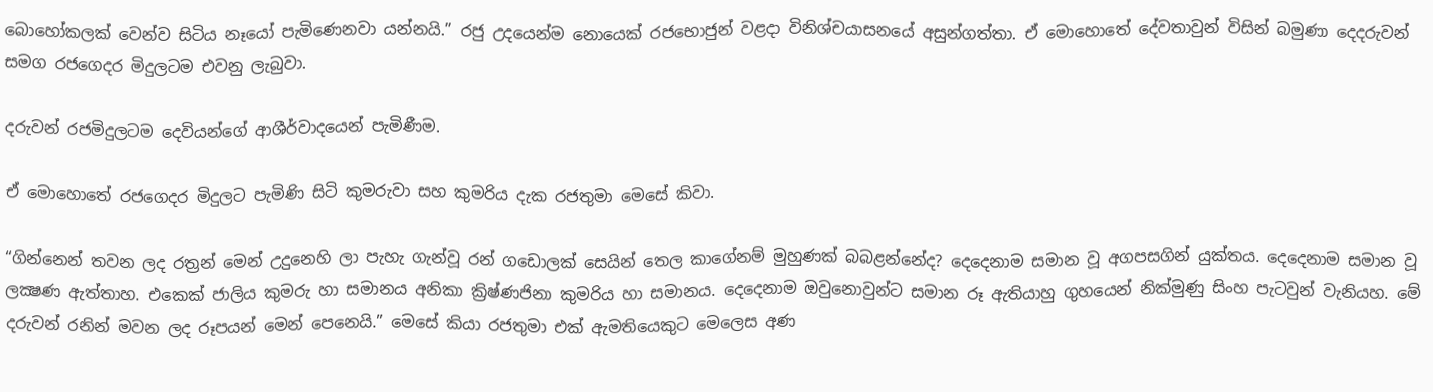බොහෝකලක් වෙන්ව සිටිය නෑයෝ පැමිණෙනවා යන්නයි.” රජු උදයෙන්ම නොයෙක් රජභොජුන් වළදා විනිශ්චයාසනයේ අසුන්ගත්තා. ඒ මොහොතේ දේවතාවුන් විසින් බමුණා දෙදරුවන් සමග රජගෙදර මිදුලටම එවනු ලැබුවා.

දරුවන් රජමිදුලටම දෙවියන්ගේ ආශීර්වාදයෙන් පැමිණීම.

ඒ මොහොතේ රජගෙදර මිදුලට පැමිණි සිටි කුමරුවා සහ කුමරිය දැක රජතුමා මෙසේ කිවා.

“ගින්නෙන් තවන ලද රත්‍රන් මෙන් උදුනෙහි ලා පැහැ ගැන්වූ රන් ගඩොලක් සෙයින් තෙල කාගේනම් මුහුණක් බබළන්නේද? දෙදෙනාම සමාන වූ අගපසගින් යුක්තය. දෙදෙනාම සමාන වූ ලක්‍ෂණ ඇත්තාහ. එකෙක් ජාලිය කුමරු හා සමානය අනිකා ක්‍රිෂ්ණජිනා කුමරිය හා සමානය. දෙදෙනාම ඔවුනොවුන්ට සමාන රූ ඇතියාහු ගුහයෙන් නික්මුණු සිංහ පැටවුන් වැනියහ. මේ දරුවන් රනින් මවන ලද රූපයන් මෙන් පෙනෙයි.” මෙසේ කියා රජතුමා එක් ඇමතියෙකුට මෙලෙස අණ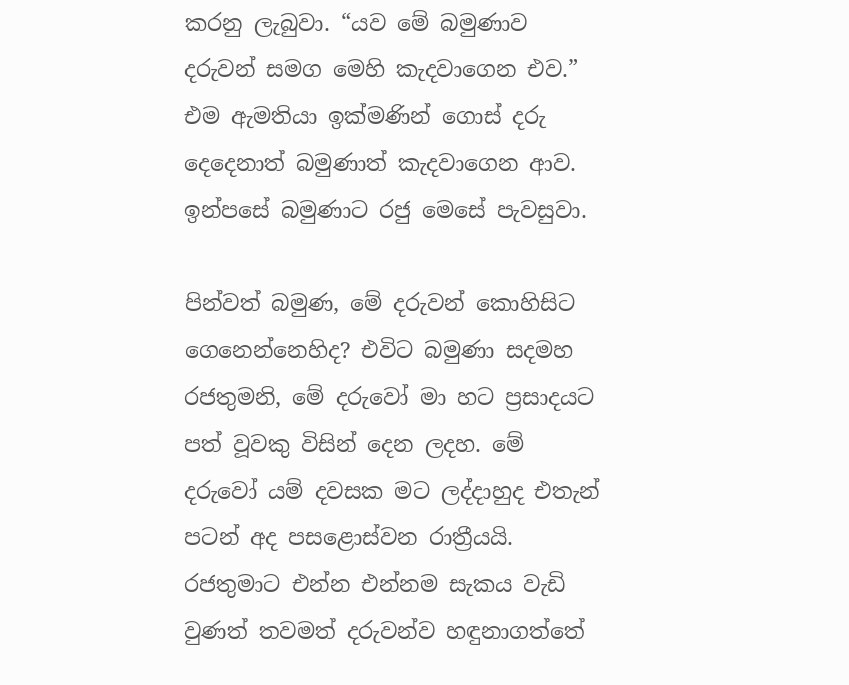කරනු ලැබුවා. “යව මේ බමුණාව දරුවන් සමග මෙහි කැදවාගෙන එව.” එම ඇමතියා ඉක්මණින් ගොස් දරු දෙදෙනාත් බමුණාත් කැදවාගෙන ආව. ඉන්පසේ බමුණාට රජු මෙසේ පැවසුවා.

පින්වත් බමුණ, මේ දරුවන් කොහිසිට ගෙනෙන්නෙහිද? එවිට බමුණා සදමහ රජතුමනි, මේ දරුවෝ මා හට ප්‍රසාදයට පත් වූවකු විසින් දෙන ලදහ. මේ දරුවෝ යම් දවසක මට ලද්දාහුද එතැන් පටන් අද පසළොස්වන රාත්‍රීයයි. රජතුමාට එන්න එන්නම සැකය වැඩි වුණත් තවමත් දරුවන්ව හඳුනාගත්තේ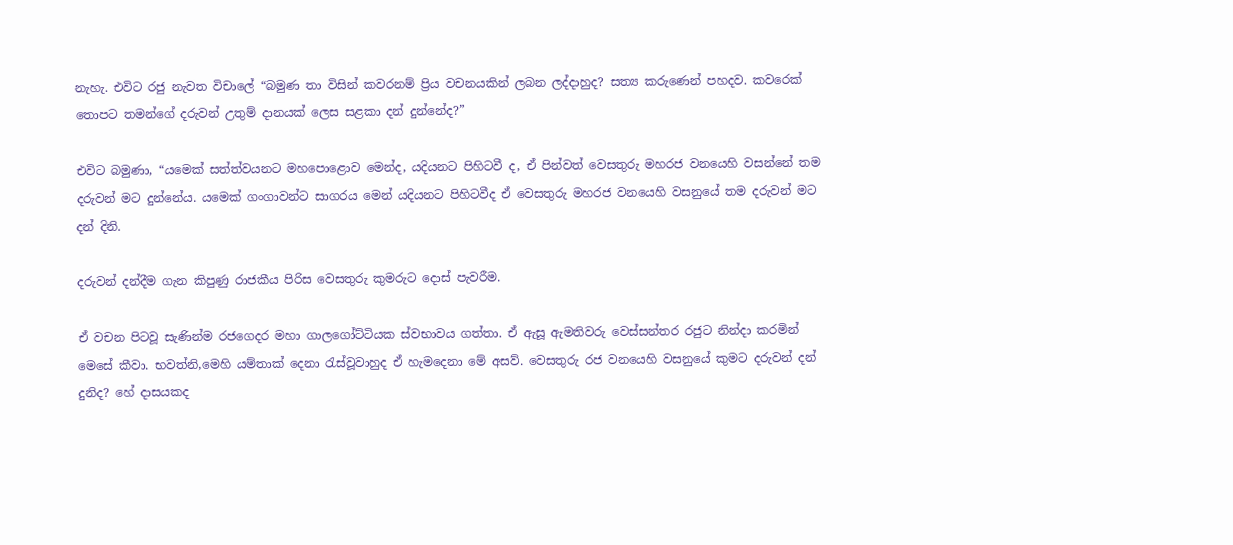නැහැ. එවිට රජු නැවත විචාලේ “බමුණ තා විසින් කවරනම් ප්‍රිය වචනයකින් ලබන ලද්දාහුද? සත්‍ය කරුණෙන් පහදව. කවරෙක් තොපට තමන්ගේ දරුවන් උතුම් දානයක් ලෙස සළකා දන් දුන්නේද?”

එවිට බමුණා, “යමෙක් සත්ත්වයනට මහපොළොව මෙන්ද, යදියනට පිහිටවී ද, ඒ පින්වත් වෙසතුරු මහරජ වනයෙහි වසන්නේ තම දරුවන් මට දුන්නේය. යමෙක් ගංගාවන්ට සාගරය මෙන් යදියනට පිහිටවීද ඒ වෙසතුරු මහරජ වනයෙහි වසනුයේ තම දරුවන් මට දන් දිනි.

දරුවන් දන්දීම ගැන කිපුණු රාජකීය පිරිස වෙසතුරු කුමරුට දොස් පැවරීම.

ඒ වචන පිටවූ සැණින්ම රජගෙදර මහා ගාලගෝට්ටියක ස්වභාවය ගත්තා. ඒ ඇසූ ඇමතිවරු වෙස්සන්තර රජුට නින්දා කරමින් මෙසේ කීවා. භවත්නි,මෙහි යම්තාක් දෙනා රැස්වූවාහුද ඒ හැමදෙනා මේ අසව්. වෙසතුරු රජ වනයෙහි වසනුයේ කුමට දරුවන් දන් දුනිද? හේ දාසයකද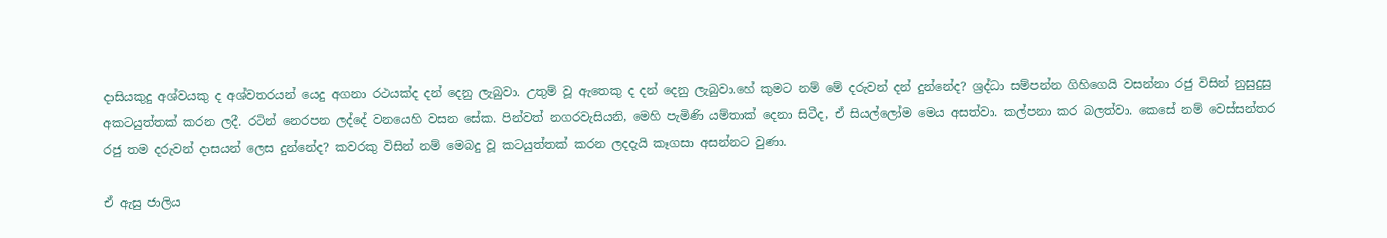දාසියකුදු අශ්වයකු ද අශ්වතරයන් යෙදු අගනා රථයක්ද දන් දෙනු ලැබුවා. උතුම් වූ ඇතෙකු ද දන් දෙනු ලැබුවා.හේ කුමට නම් මේ දරුවන් දන් දුන්නේද? ශ්‍රද්ධා සම්පන්න ගිහිගෙයි වසන්නා රජු විසින් නුසුදුසු අකටයුත්තක් කරන ලදී. රටින් නෙරපන ලද්දේ වනයෙහි වසන සේක. පින්වත් නගරවැසියනි, මෙහි පැමිණි යම්තාක් දෙනා සිටීද, ඒ සියල්ලෝම මෙය අසත්වා. කල්පනා කර බලත්වා. කෙසේ නම් වෙස්සන්තර රජු තම දරුවන් දාසයන් ලෙස දුන්නේද? කවරකු විසින් නම් මෙබදු වූ කටයුත්තක් කරන ලදදැයි කෑගසා අසන්නට වුණා.

ඒ ඇසු ජාලිය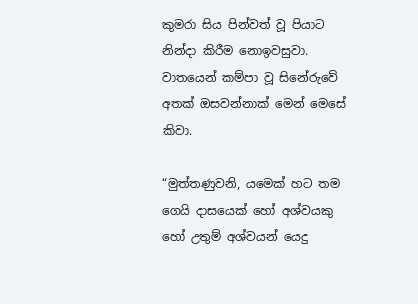කුමරා සිය පින්වත් වූ පියාට නින්දා කිරීම නොඉවසුවා. වාතයෙන් කම්පා වූ සිනේරුවේ අතක් ඔසවන්නාක් මෙන් මෙසේ කිවා.

“මුත්තණුවනි, යමෙක් හට තම ගෙයි දාසයෙක් හෝ අශ්වයකු හෝ උතුම් අශ්වයන් යෙදු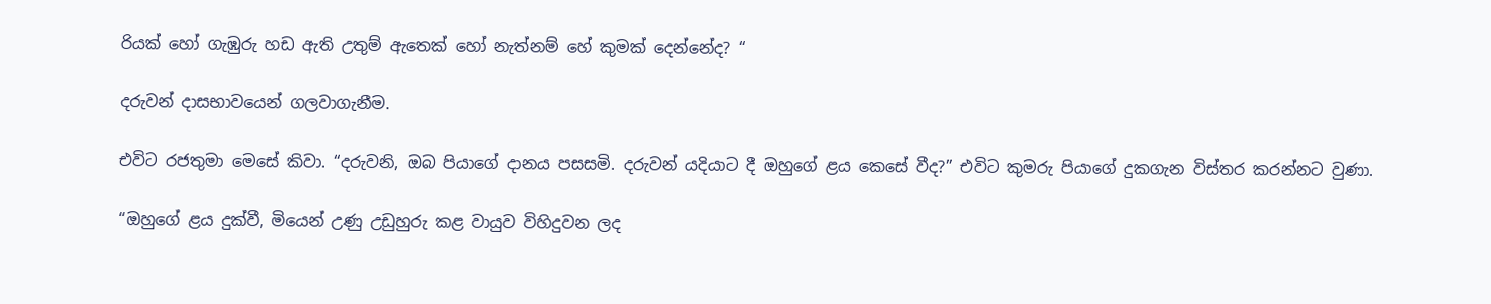රියක් හෝ ගැඹුරු හඩ ඇති උතුම් ඇතෙක් හෝ නැත්නම් හේ කුමක් දෙන්නේද? “

දරුවන් දාසභාවයෙන් ගලවාගැනීම.

එවිට රජතුමා මෙසේ කිවා. “දරුවනි, ඔබ පියාගේ දානය පසසමි. දරුවන් යදියාට දී ඔහුගේ ළය කෙසේ වීද?” එවිට කුමරු පියාගේ දුකගැන විස්තර කරන්නට වුණා.

“ඔහුගේ ළය දුක්වී, මියෙන් උණු උඩුහුරු කළ වායුව විහිදුවන ලද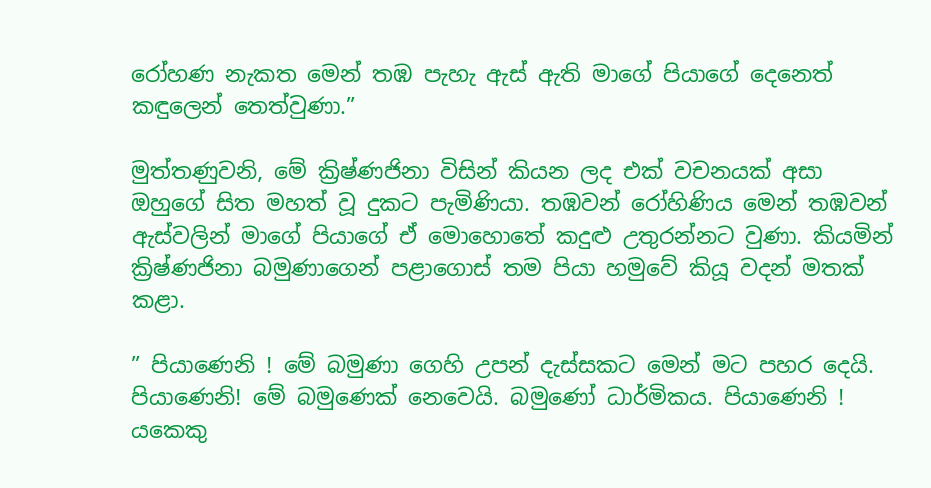රෝහණ නැකත මෙන් තඹ පැහැ ඇස් ඇති මාගේ පියාගේ දෙනෙත් කඳුලෙන් තෙත්වුණා.”

මුත්තණුවනි, මේ ක්‍රිෂ්ණජිනා විසින් කියන ලද එක් වචනයක් අසා ඔහුගේ සිත මහත් වූ දුකට පැමිණියා. තඹවන් රෝහිණිය මෙන් තඹවන් ඇස්වලින් මාගේ පියාගේ ඒ මොහොතේ කදුළු උතුරන්නට වුණා. කියමින් ක්‍රිෂ්ණජිනා බමුණාගෙන් පළාගොස් තම පියා හමුවේ කියූ වදන් මතක් කළා.

” පියාණෙනි ! මේ බමුණා ගෙහි උපන් දැස්සකට මෙන් මට පහර දෙයි. පියාණෙනි! මේ බමුණෙක් නෙවෙයි. බමුණෝ ධාර්මිකය. පියාණෙනි ! යකෙකු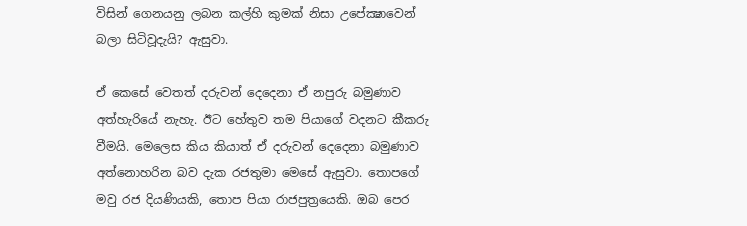විසින් ගෙනයනු ලබන කල්හි කුමක් නිසා උපේක්‍ෂාවෙන් බලා සිටිවූදැයි? ඇසුවා.

ඒ කෙසේ වෙතත් දරුවන් දෙදෙනා ඒ නපුරු බමුණාව අත්හැරියේ නැහැ. ඊට හේතුව තම පියාගේ වදනට කීකරු වීමයි. මෙලෙස කිය කියාත් ඒ දරුවන් දෙදෙනා බමුණාව අත්නොහරින බව දැක රජතුමා මෙසේ ඇසුවා. තොපගේ මවු රජ දියණියකි, තොප පියා රාජපුත්‍රයෙකි. ඔබ පෙර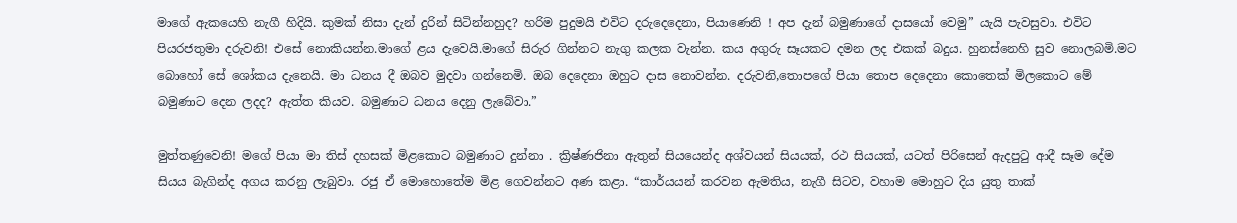මාගේ ඇකයෙහි නැගී හිදියි. කුමක් නිසා දැන් දුරින් සිටින්නහුද? හරිම පුදුමයි එවිට දරුදෙදෙනා, පියාණෙනි ! අප දැන් බමුණාගේ දාසයෝ වෙමු” යැයි පැවසුවා. එවිට පියරජතුමා දරුවනි! එසේ නොකියන්න.මාගේ ළය දැවෙයි.මාගේ සිරුර ගින්නට නැගු කලක වැන්න. කය අගුරු සෑයකට දමන ලද එකක් බදුය. හුනස්නෙහි සුව නොලබමි.මට බොහෝ සේ ශෝකය දැනෙයි. මා ධනය දී ඔබව මුදවා ගන්නෙමි. ඔබ දෙදෙනා ඔහුට දාස නොවන්න. දරුවනි,තොපගේ පියා තොප දෙදෙනා කොතෙක් මිලකොට මේ බමුණාට දෙන ලදද? ඇත්ත කියව. බමුණාට ධනය දෙනු ලැබේවා.”

මුත්තණුවෙනි! මගේ පියා මා තිස් දහසක් මිළකොට බමුණාට දුන්නා . ක්‍රිෂ්ණජිනා ඇතුන් සියයෙන්ද අශ්වයන් සියයක්, රථ සියයක්, යටත් පිරිසෙන් ඇදපුටු ආදී සෑම දේම සියය බැගින්ද අගය කරනු ලැබුවා. රජු ඒ මොහොතේම මිළ ගෙවන්නට අණ කළා. “කාර්යයන් කරවන ඇමතිය, නැගී සිටව, වහාම මොහුට දිය යුතු තාක්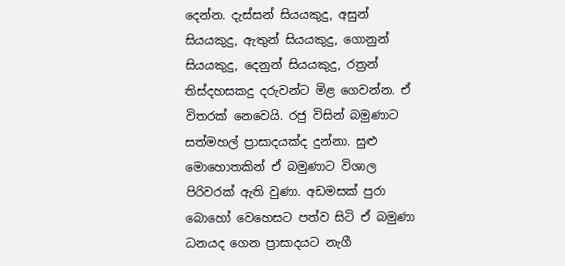දෙන්න. දැස්සන් සියයකුදු, අසුන් සියයකුදු, ඇතුන් සියයකුදු, ගොනුන් සියයකුදු, දෙනුන් සියයකුදු, රත්‍රන් තිස්දහසකදු දරුවන්ට මිළ ගෙවන්න. ඒ විතරක් නෙවෙයි. රජු විසින් බමුණාට සත්මහල් ප්‍රාසාදයක්ද දුන්නා. සුළු මොහොතකින් ඒ බමුණාට විශාල පිරිවරක් ඇති වුණා. අඩමසක් පුරා බොහෝ වෙහෙසට පත්ව සිටි ඒ බමුණා ධනයද ගෙන ප්‍රාසාදයට නැගී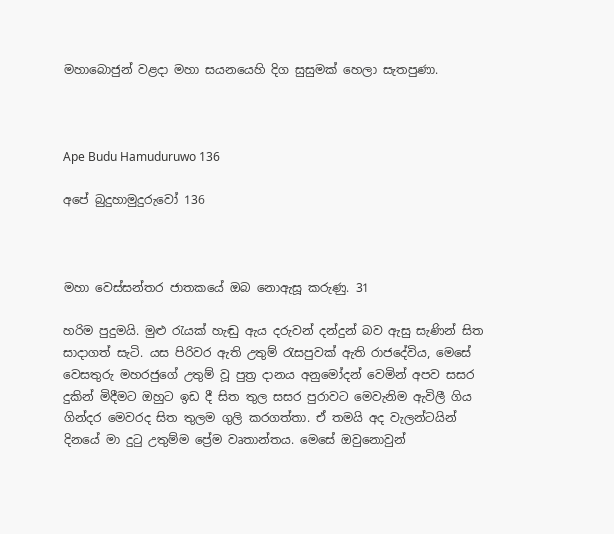මහාබොජුන් වළදා මහා සයනයෙහි දිග සුසුමක් හෙලා සැතපුණා.



Ape Budu Hamuduruwo 136

අපේ බුදුහාමුදුරුවෝ 136



මහා වෙස්සන්තර ජාතකයේ ඔබ නොඇසූ කරුණු. 31

හරිම පුදුමයි. මුළු රැයක් හැඬු ඇය දරුවන් දන්දුන් බව ඇසු සැණින් සිත සාදාගත් සැටි. යස පිරිවර ඇති උතුම් රැසපුවක් ඇති රාජදේවිය, මෙසේ වෙසතුරු මහරජුගේ උතුම් වූ පුත්‍ර දානය අනුමෝදන් වෙමින් අපව සසර දුකින් මිදීමට ඔහුට ඉඩ දී සිත තුල සසර පුරාවට මෙවැනිම ඇවිලී ගිය ගින්දර මෙවරද සිත තුලම ගුලි කරගත්තා. ඒ තමයි අද වැලන්ටයින් දිනයේ මා දුටු උතුම්ම ප්‍රේම වෘතාන්තය. මෙසේ ඔවුනොවුන්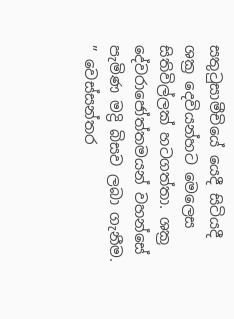සතුටුසාමීචියේ යෙදී සිටියදී ශක්‍ර දෙවියන්හට මෙලෙස සිතිවිල්ලක් හටගත්තා. ශක්‍ර දේවරාජෝත්තමයන් වහන්සේ පැමිණ මද්‍රි බිසව ලබා ගැනීම. ” වෙස්සන්තර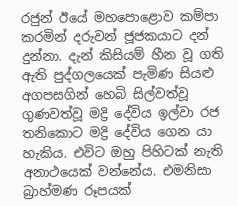රජුන් ඊයේ මහපොළොව කම්පා කරමින් දරුවන් ජූජකයාට දන් දුන්නා. දැන් කිසියම් හීන වූ ගති ඇති පුද්ගලයෙක් පැමිණ සියළු අගපසගින් හෙබි සිල්වත්වූ ගුණවත්වූ මද්‍රි දේවිය ඉල්වා රජ තනිකොට මද්‍රි දේවිය ගෙන යා හැකිය. එවිට ඔහු පිහිටක් නැති අනාථයෙක් වන්නේය. එමනිසා බ්‍රාහ්මණ රූපයක්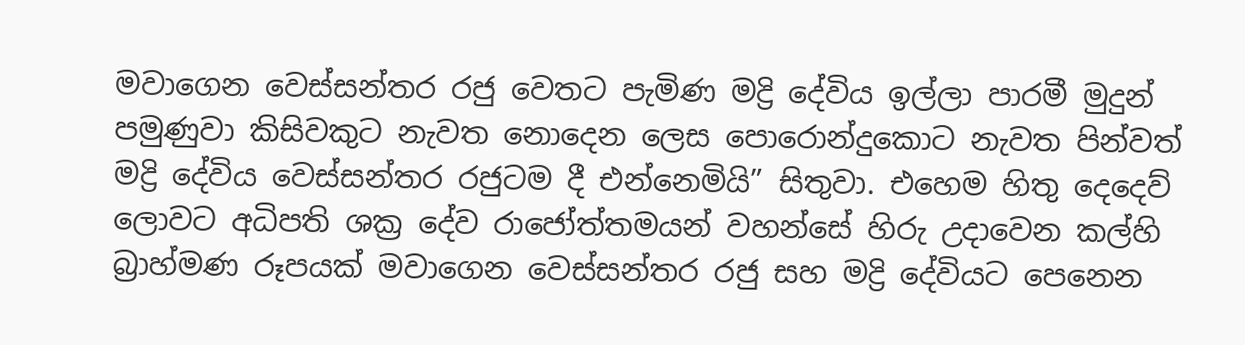මවාගෙන වෙස්සන්තර රජු වෙතට පැමිණ මද්‍රි දේවිය ඉල්ලා පාරමී මුදුන් පමුණුවා කිසිවකුට නැවත නොදෙන ලෙස පොරොන්දුකොට නැවත පින්වත් මද්‍රි දේවිය වෙස්සන්තර රජුටම දී එන්නෙමියි” සිතුවා. එහෙම හිතු දෙදෙව් ලොවට අධිපති ශක්‍ර දේව රාජෝත්තමයන් වහන්සේ හිරු උදාවෙන කල්හි බ්‍රාහ්මණ රූපයක් මවාගෙන වෙස්සන්තර රජු සහ මද්‍රි දේවියට පෙනෙන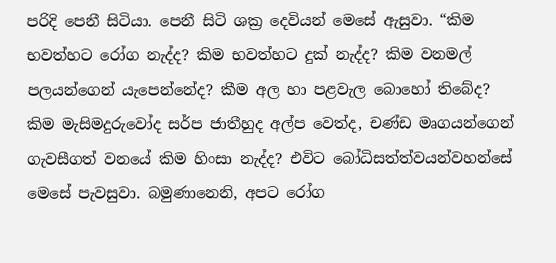පරිදි පෙනී සිටියා. පෙනී සිටි ශක්‍ර දෙවියන් මෙසේ ඇසුවා. “කිම භවත්හට රෝග නැද්ද? කිම භවත්හට දුක් නැද්ද? කිම වනමල් පලයන්ගෙන් යැපෙන්නේද? කීම අල හා පළවැල බොහෝ තිබේද? කිම මැසිමදුරුවෝද සර්ප ජාතීහුද අල්ප වෙත්ද, චණ්ඩ මෘගයන්ගෙන් ගැවසීගත් වනයේ කිම හිංසා නැද්ද? එවිට බෝධිසත්ත්වයන්වහන්සේ මෙසේ පැවසුවා. බමුණානෙනි, අපට රෝග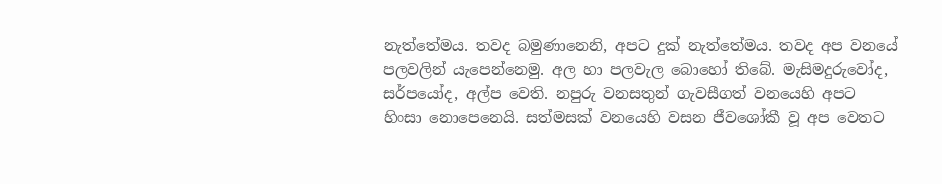නැත්තේමය. තවද බමුණානෙනි, අපට දුක් නැත්තේමය. තවද අප වනයේ පලවලින් යැපෙන්නෙමු. අල හා පලවැල බොහෝ තිබේ. මැසිමදුරුවෝද, සර්පයෝද, අල්ප වෙති. නපුරු වනසතුන් ගැවසීගත් වනයෙහි අපට හිංසා නොපෙනෙයි. සත්මසක් වනයෙහි වසන ජීවශෝකී වූ අප වෙතට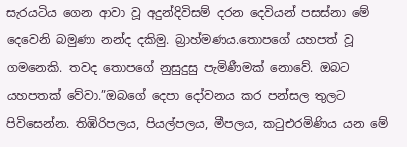සැරයටිය ගෙන ආවා වූ අදුන්දිවිසම් දරන දෙවියන් පසස්නා මේ දෙවෙනි බමුණා නන්ද දකිමු. බ්‍රාහ්මණය.තොපගේ යහපත් වූ ගමනෙකි. තවද තොපගේ නුසුදුසු පැමිණීමක් නොවේ. ඔබට යහපතක් වේවා.”ඔබගේ දෙපා දෝවනය කර පන්සල තුලට පිවිසෙන්න. තිඹිරිපලය, පියල්පලය, මීපලය, කටුඑරමිණිය යන මේ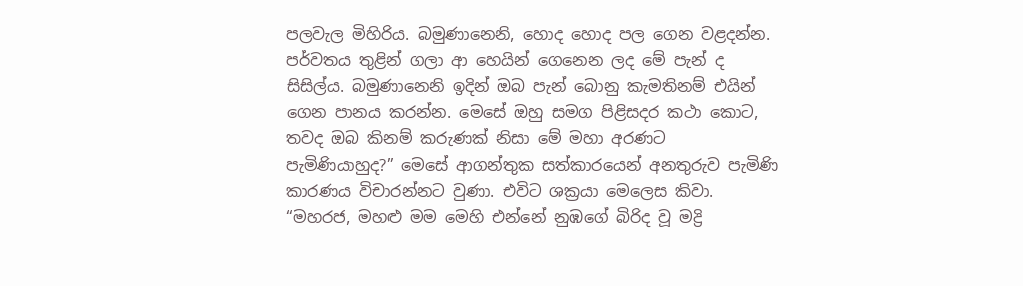පලවැල මිහිරිය. බමුණානෙනි, හොද හොද පල ගෙන වළදන්න. පර්වතය තුළින් ගලා ආ හෙයින් ගෙනෙන ලද මේ පැන් ද සිසිල්ය. බමුණානෙනි ඉදින් ඔබ පැන් බොනු කැමතිනම් එයින් ගෙන පානය කරන්න. මෙසේ ඔහු සමග පිළිසදර කථා කොට, තවද ඔබ කිනම් කරුණක් නිසා මේ මහා අරණට පැමිණියාහුද?” මෙසේ ආගන්තුක සත්කාරයෙන් අනතුරුව පැමිණි කාරණය විචාරන්නට වුණා. එවිට ශක්‍රයා මෙලෙස කිවා. “මහරජ, මහළු මම මෙහි එන්නේ නුඹගේ බිරිද වූ මද්‍රි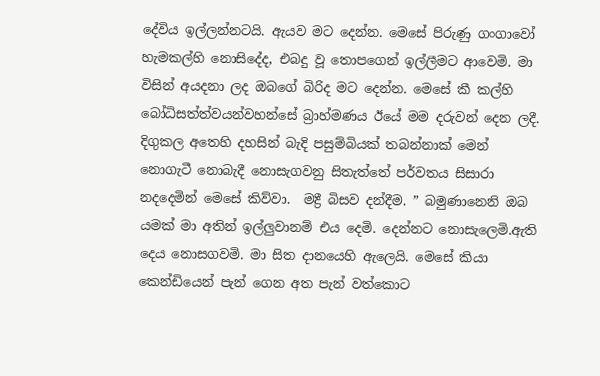දේවිය ඉල්ලන්නටයි. ඇයව මට දෙන්න. මෙසේ පිරුණු ගංගාවෝ හැමකල්හි නොසිදේද, එබදු වූ තොපගෙන් ඉල්ලීමට ආවෙමි. මා විසින් අයදනා ලද ඔබගේ බිරිද මට දෙන්න. මෙසේ කී කල්හි බෝධිසත්ත්වයන්වහන්සේ බ්‍රාහ්මණය ඊයේ මම දරුවන් දෙන ලදී. දිගුකල අතෙහි දහසින් බැදි පසුම්බියක් තබන්නාක් මෙන් නොගැටී නොබැදී නොසැගවනු සිතැත්තේ පර්වතය සිසාරා නදදෙමින් මෙසේ කිව්වා.  මද්‍රී බිසව දන්දීම. ” බමුණානෙනි ඔබ යමක් මා අතින් ඉල්ලුවානම් එය දෙමි. දෙන්නට නොසැලෙමි.ඇති දෙය නොසගවමි. මා සිත දානයෙහි ඇලෙයි. මෙසේ කියා කෙන්ඩියෙන් පැන් ගෙන අත පැන් වත්කොට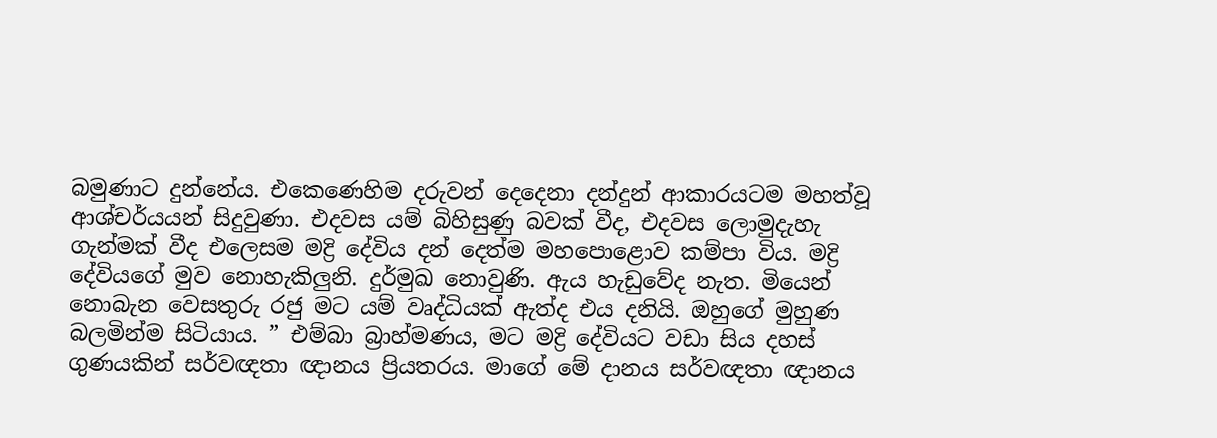බමුණාට දුන්නේය. එකෙණෙහිම දරුවන් දෙදෙනා දන්දුන් ආකාරයටම මහත්වූ ආශ්චර්යයන් සිදුවුණා. එදවස යම් බිහිසුණු බවක් වීද, එදවස ලොමුදැහැ ගැන්මක් වීද එලෙසම මද්‍රි දේවිය දන් දෙත්ම මහපොළොව කම්පා විය. මද්‍රි දේවියගේ මුව නොහැකිලුනි. දුර්මුඛ නොවුණි. ඇය හැඩුවේද නැත. මියෙන් නොබැන වෙසතුරු රජු මට යම් වෘද්ධියක් ඇත්ද එය දනියි. ඔහුගේ මුහුණ බලමින්ම සිටියාය. ” එම්බා බ්‍රාහ්මණය, මට මද්‍රි දේවියට වඩා සිය දහස් ගුණයකින් සර්වඥතා ඥානය ප්‍රියතරය. මාගේ මේ දානය සර්වඥතා ඥානය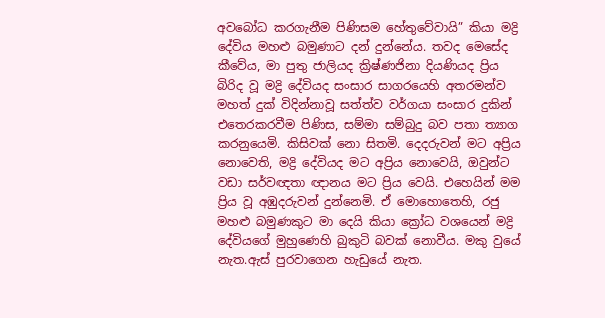අවබෝධ කරගැනීම පිණිසම හේතුවේවායි” කියා මද්‍රි දේවිය මහළු බමුණාට දන් දුන්නේය. තවද මෙසේද කීවේය, මා පුතු ජාලියද ක්‍රිෂ්ණජිනා දියණියද ප්‍රිය බිරිද වූ මද්‍රි දේවියද සංසාර සාගරයෙහි අතරමන්ව මහත් දුක් විදින්නාවූ සත්ත්ව වර්ගයා සංසාර දුකින් එතෙරකරවීම පිණිස, සම්මා සම්බුදු බව පතා ත්‍යාග කරනුයෙමි. කිසිවක් නො සිතමි. දෙදරුවන් මට අප්‍රිය නොවෙති, මද්‍රි දේවියද මට අප්‍රිය නොවෙයි, ඔවුන්ට වඩා සර්වඥතා ඥානය මට ප්‍රිය වෙයි. එහෙයින් මම ප්‍රිය වූ අඹුදරුවන් දුන්නෙමි. ඒ මොහොතෙහි, රජු මහළු බමුණකුට මා දෙයි කියා ක්‍රෝධ වශයෙන් මද්‍රි දේවියගේ මුහුණෙහි බුකුටි බවක් නොවීය. මකු වුයේ නැත.ඇස් පුරවාගෙන හැඩුයේ නැත.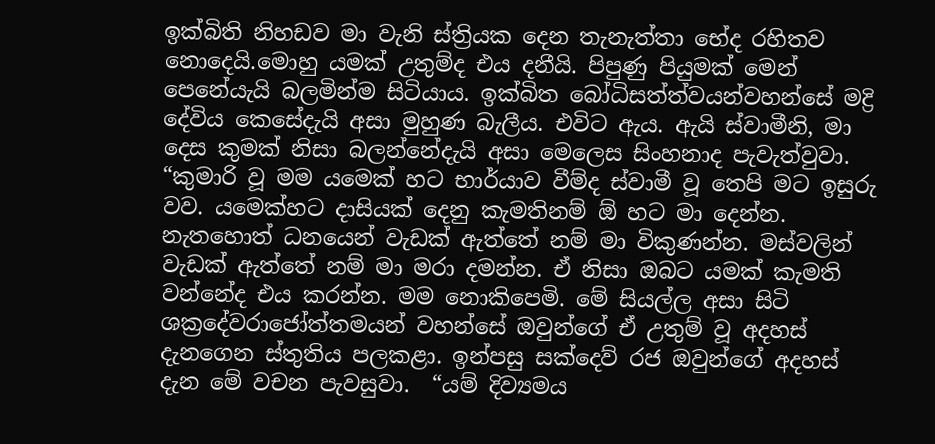ඉක්බිති නිහඩව මා වැනි ස්ත්‍රියක දෙන තැනැත්තා භේද රහිතව නොදෙයි.මොහු යමක් උතුම්ද එය දනීයි. පිපුණු පියුමක් මෙන් පෙනේයැයි බලමින්ම සිටියාය. ඉක්බිත බෝධිසත්ත්වයන්වහන්සේ මද්‍රි දේවිය කෙසේදැයි අසා මුහුණ බැලීය. එවිට ඇය. ඇයි ස්වාමීනි, මා දෙස කුමක් නිසා බලන්නේදැයි අසා මෙලෙස සිංහනාද පැවැත්වුවා. “කුමාරි වූ මම යමෙක් හට භාර්යාව වීම්ද ස්වාමී වූ තෙපි මට ඉසුරු වව. යමෙක්හට දාසියක් දෙනු කැමතිනම් ඕ හට මා දෙන්න. නැතහොත් ධනයෙන් වැඩක් ඇත්තේ නම් මා විකුණන්න. මස්වලින් වැඩක් ඇත්තේ නම් මා මරා දමන්න. ඒ නිසා ඔබට යමක් කැමති වන්නේද එය කරන්න. මම නොකිපෙමි. මේ සියල්ල අසා සිටි ශක්‍රදේවරාජෝත්තමයන් වහන්සේ ඔවුන්ගේ ඒ උතුම් වූ අදහස් දැනගෙන ස්තුතිය පලකළා. ඉන්පසු සක්දෙව් රජ ඔවුන්ගේ අදහස් දැන මේ වචන පැවසුවා.  “යම් දිව්‍යමය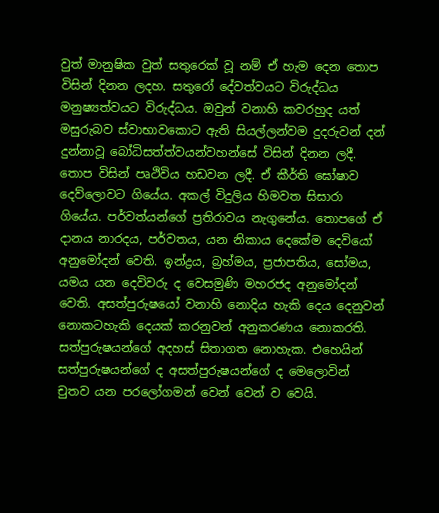වුත් මානුෂික වුත් සතුරෙක් වූ නම් ඒ හැම දෙන තොප විසින් දිනන ලදහ. සතුරෝ දේවත්වයට විරුද්ධය මනුෂ්‍යත්වයට විරුද්ධය. ඔවුන් වනාහි කවරහුද යත් මසුරුබව ස්වාභාවකොට ඇති සියල්ලන්වම දුදරුවන් දන් දුන්නාවූ බෝධිසත්ත්වයන්වහන්සේ විසින් දිනන ලදී. තොප විසින් පෘථිවිය හඩවන ලදී. ඒ කීර්ති ඝෝෂාව දෙව්ලොවට ගියේය. අකල් විදුලිය හිමවත සිසාරා ගියේය. පර්වත්යන්ගේ ප්‍රතිරාවය නැගුනේය. තොපගේ ඒ දානය නාරදය, පර්වතය, යන නිකාය දෙකේම දෙවියෝ අනුමෝදන් වෙති. ඉන්ද්‍රය, බ්‍රහ්මය, ප්‍රජාපතිය, සෝමය, යමය යන දෙවිවරු ද වෙසමුණි මහරජද අනුමෝදන් වෙති. අසත්පුරුෂයෝ වනාහි නොදිය හැකි දෙය දෙනුවන් නොකටහැකි දෙයක් කරනුවන් අනුකරණය නොකරති. සත්පුරුෂයන්ගේ අදහස් සිතාගත නොහැක. එහෙයින් සත්පුරුෂයන්ගේ ද අසත්පුරුෂයන්ගේ ද මෙලොවින් චුතව යන පරලෝගමන් වෙන් වෙන් ව වෙයි.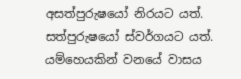අසත්පුරුෂයෝ නිරයට යත්. සත්පුරුෂයෝ ස්වර්ගයට යත්. යම්හෙයකින් වනයේ වාසය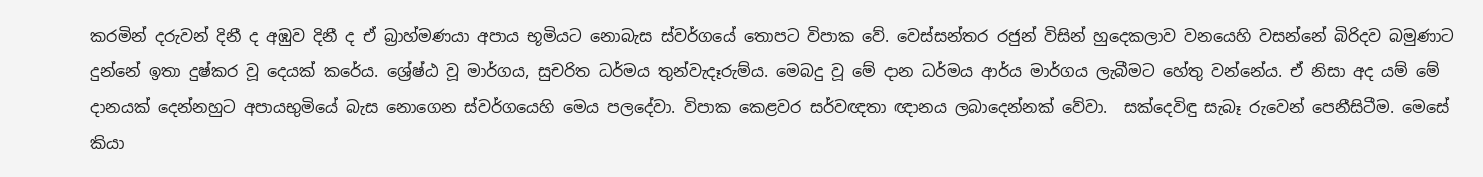කරමින් දරුවන් දිනී ද අඹුව දිනී ද ඒ බ්‍රාහ්මණයා අපාය භූමියට නොබැස ස්වර්ගයේ තොපට විපාක වේ. වෙස්සන්තර රජුන් විසින් හුදෙකලාව වනයෙහි වසන්නේ බිරිදව බමුණාට දුන්නේ ඉතා දුෂ්කර වූ දෙයක් කරේය. ශ්‍රේෂ්ඨ වූ මාර්ගය, සුචරිත ධර්මය තුන්වැදෑරුම්ය. මෙබදු වූ මේ දාන ධර්මය ආර්ය මාර්ගය ලැබීමට හේතු වන්නේය. ඒ නිසා අද යම් මේ දානයක් දෙන්නහුට අපායභුමියේ බැස නොගෙන ස්වර්ගයෙහි මෙය පලදේවා. විපාක කෙළවර සර්වඥතා ඥානය ලබාදෙන්නක් වේවා.  සක්දෙවිඳු සැබෑ රුවෙන් පෙනීසිටීම. මෙසේ කියා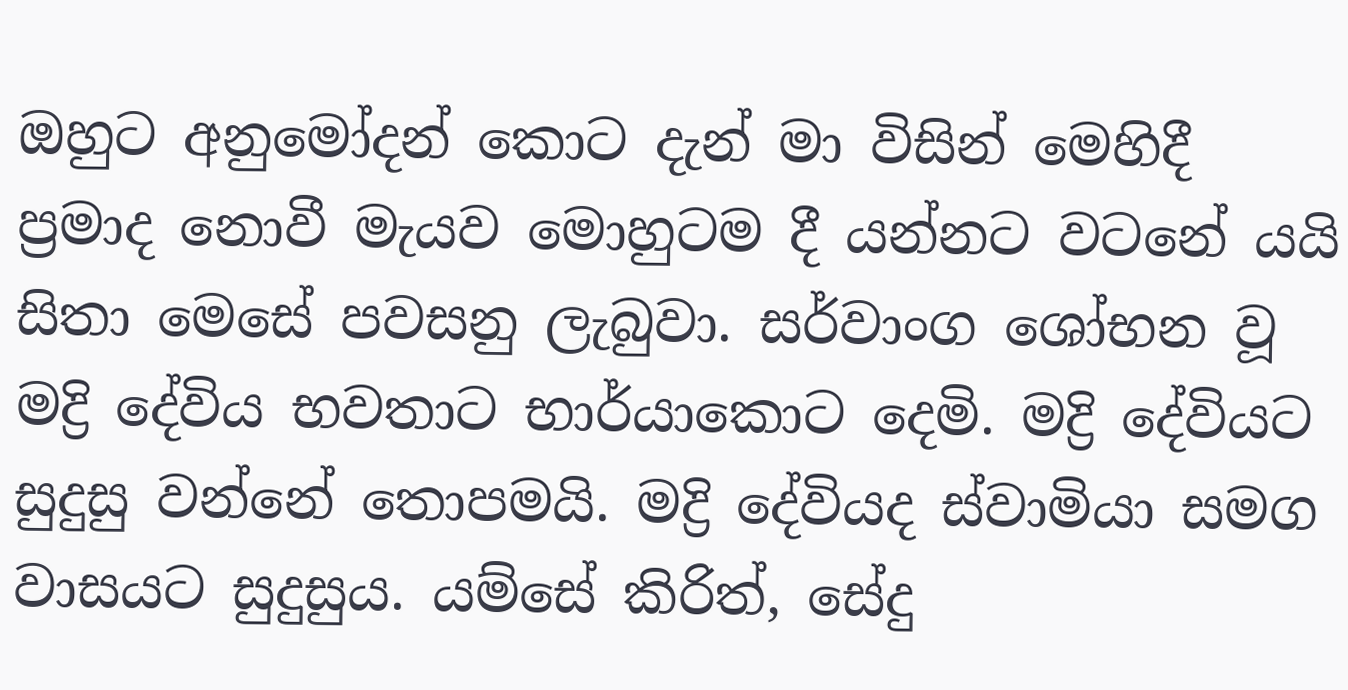ඔහුට අනුමෝදන් කොට දැන් මා විසින් මෙහිදී ප්‍රමාද නොවී මැයව මොහුටම දී යන්නට වටනේ යයි සිතා මෙසේ පවසනු ලැබුවා. සර්වාංග ශෝභන වූ මද්‍රි දේවිය භවතාට භාර්යාකොට දෙමි. මද්‍රි දේවියට සුදුසු වන්නේ තොපමයි. මද්‍රි දේවියද ස්වාමියා සමග වාසයට සුදුසුය. යම්සේ කිරිත්, සේදු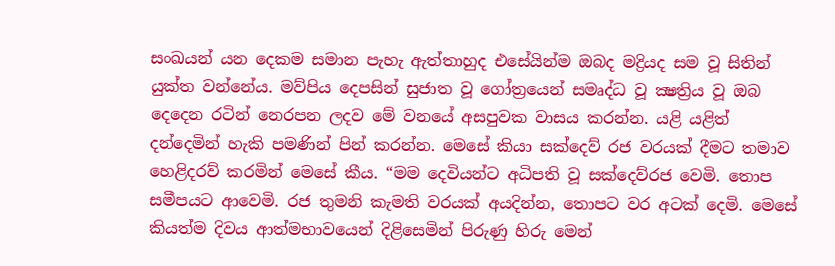සංඛයන් යන දෙකම සමාන පැහැ ඇත්තාහුද එසේයින්ම ඔබද මද්‍රියද සම වූ සිතින් යුක්ත වන්නේය. මව්පිය දෙපසින් සුජාත වූ ගෝත්‍රයෙන් සමෘද්ධ වූ ක්‍ෂත්‍රිය වූ ඔබ දෙදෙන රටින් නෙරපන ලදව මේ වනයේ අසපුවක වාසය කරන්න. යළි යළිත් දන්දෙමින් හැකි පමණින් පින් කරන්න. මෙසේ කියා සක්දෙව් රජ වරයක් දීමට තමාව හෙළිදරව් කරමින් මෙසේ කීය. “මම දෙවියන්ට අධිපති වූ සක්දෙව්රජ වෙමි. තොප සමීපයට ආවෙමි. රජ තුමනි කැමති වරයක් අයදින්න, තොපට වර අටක් දෙමි. මෙසේ කියත්ම දිවය ආත්මභාවයෙන් දිළිසෙමින් පිරුණු හිරු මෙන්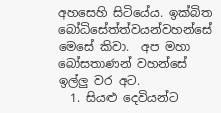අහසෙහි සිටියේය. ඉක්බිත බෝධිසේත්ත්වයන්වහන්සේ මෙසේ කිවා.  අප මහා බෝසතාණන් වහන්සේ ඉල්ලු වර අට.
  1. සියළු දෙවියන්ට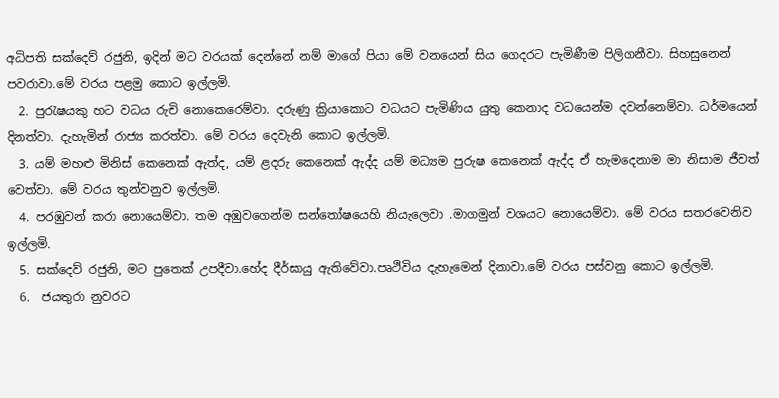අධිපති සක්දෙව් රජුනි, ඉදින් මට වරයක් දෙන්නේ නම් මාගේ පියා මේ වනයෙන් සිය ගෙදරට පැමිණීම පිලිගනීවා. සිහසුනෙන් පවරාවා.මේ වරය පළමු කොට ඉල්ලමි.
  2. පුරැෂයකු හට වධය රුචි නොකෙරෙම්වා. දරුණු ක්‍රියාකොට වධයට පැමිණිය යුතු කෙනාද වධයෙන්ම දවන්නෙම්වා. ධර්මයෙන් දිනත්වා. දැහැමින් රාජ්‍ය කරත්වා. මේ වරය දෙවැනි කොට ඉල්ලමි.
  3. යම් මහළු මිනිස් කෙනෙක් ඇත්ද, යම් ළදරු කෙනෙක් ඇද්ද යම් මධ්‍යම පුරුෂ කෙනෙක් ඇද්ද ඒ හැමදෙනාම මා නිසාම ජීවත් වෙත්වා. මේ වරය තුන්වනුව ඉල්ලමි.
  4. පරඹුවන් කරා නොයෙම්වා. තම අඹුවගෙන්ම සන්තෝෂයෙහි නියැලෙවා .මාගමුන් වශයට නොයෙම්වා. මේ වරය සතරවෙනිව ඉල්ලමි.
  5. සක්දෙව් රජුනි, මට පුතෙක් උපදීවා.හේද දීර්ඝායු ඇතිවේවා.පෘථිවිය දැහැමෙන් දිනාවා.මේ වරය පස්වනු කොට ඉල්ලමි.
  6.  ජයතුරා නුවරට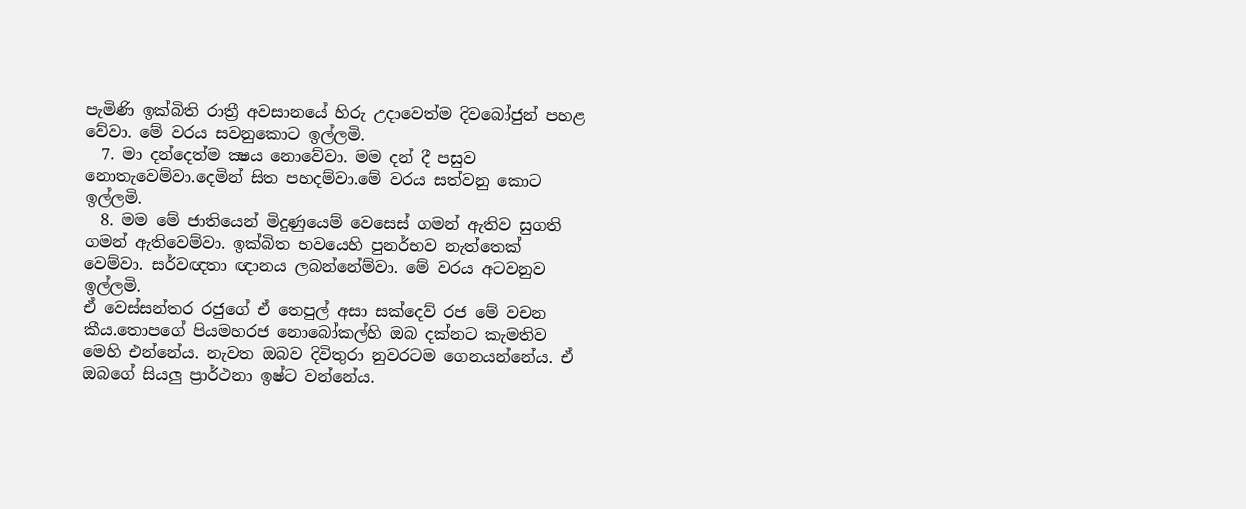පැමිණි ඉක්බිති රාත්‍රී අවසානයේ හිරු උදාවෙත්ම දිවබෝජුන් පහළ වේවා. මේ වරය සවනුකොට ඉල්ලමි.
  7. මා දන්දෙත්ම ක්‍ෂය නොවේවා. මම දන් දී පසුව නොතැවෙම්වා.දෙමින් සිත පහදම්වා.මේ වරය සත්වනු කොට ඉල්ලමි.
  8. මම මේ ජාතියෙන් මිදුණුයෙම් වෙසෙස් ගමන් ඇතිව සුගති ගමන් ඇතිවෙම්වා. ඉක්බිත භවයෙහි පුනර්භව නැත්තෙක් වෙම්වා. සර්වඥතා ඥානය ලබන්නේම්වා. මේ වරය අටවනුව ඉල්ලමි.
ඒ වෙස්සන්තර රජුගේ ඒ තෙපුල් අසා සක්දෙව් රජ මේ වචන කීය.තොපගේ පියමහරජ නොබෝකල්හි ඔබ දක්නට කැමතිව මෙහි එන්නේය. නැවත ඔබව දිවිතුරා නුවරටම ගෙනයන්නේය. ඒ ඔබගේ සියලු ප්‍රාර්ථනා ඉෂ්ට වන්නේය.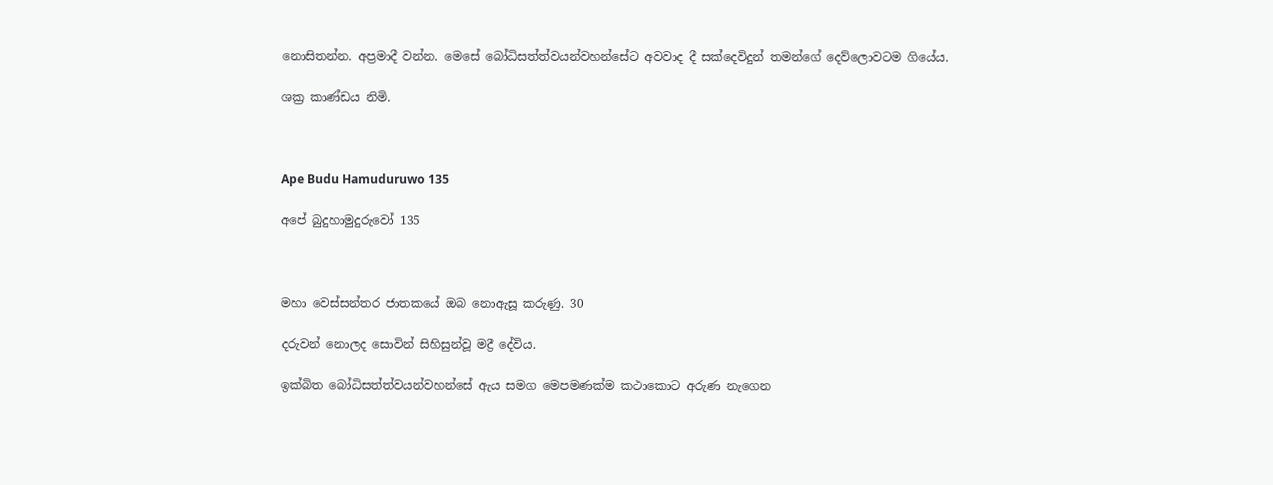නොසිතන්න. අප්‍රමාදී වන්න. මෙසේ බෝධිසත්ත්වයන්වහන්සේට අවවාද දී සක්දෙවිදුන් තමන්ගේ දෙව්ලොවටම ගියේය.

ශක්‍ර කාණ්ඩය නිමි.



Ape Budu Hamuduruwo 135

අපේ බුදුහාමුදුරුවෝ 135



මහා වෙස්සන්තර ජාතකයේ ඔබ නොඇසූ කරුණු. 30

දරුවන් නොලද සොවින් සිහිසුන්වූ මද්‍රී දේවිය.

ඉක්බිත බෝධිසත්ත්වයන්වහන්සේ ඇය සමග මෙපමණක්ම කථාකොට අරුණ නැගෙන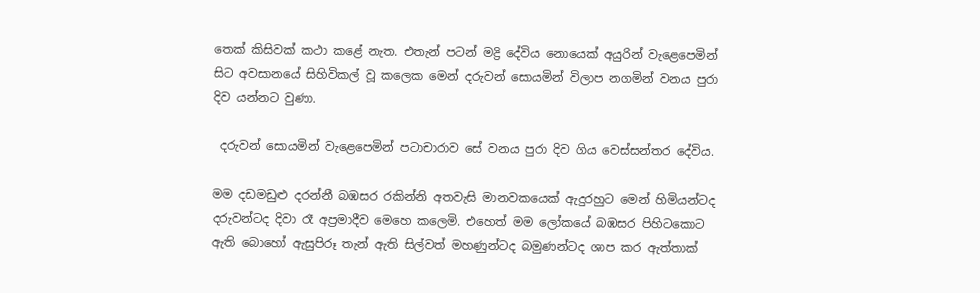තෙක් කිසිවක් කථා කළේ නැත. එතැන් පටන් මද්‍රි දේවිය නොයෙක් අයුරින් වැළෙපෙමින් සිට අවසානයේ සිහිවිකල් වූ කලෙක මෙන් දරුවන් සොයමින් විලාප නගමින් වනය පුරා දිව යන්නට වුණා.

 දරුවන් සොයමින් වැළෙපෙමින් පටාචාරාව සේ වනය පුරා දිව ගිය වෙස්සන්තර දේවිය.

මම දඩමඩුළු දරන්නී බඹසර රකින්නි අතවැසි මානවකයෙක් ඇදුරහුට මෙන් හිමියන්ටද දරුවන්ටද දිවා රෑ අප්‍රමාදීව මෙහෙ කලෙමි. එහෙත් මම ලෝකයේ බඹසර පිහිටකොට ඇති බොහෝ ඇසුපිරූ තැන් ඇති සිල්වත් මහණුන්ටද බමුණන්ටද ශාප කර ඇත්තාක්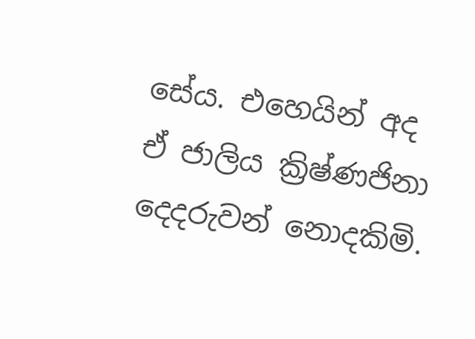සේය. එහෙයින් අද ඒ ජාලිය ක්‍රිෂ්ණජිනා දෙදරුවන් නොදකිමි.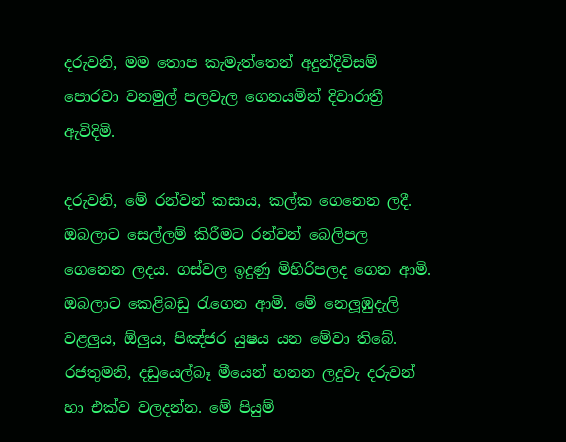දරුවනි, මම තොප කැමැත්තෙන් අදුන්දිවිසම් පොරවා වනමුල් පලවැල ගෙනයමින් දිවාරාත්‍රී ඇවිදිමි.

දරුවනි, මේ රන්වන් කසාය, කල්ක ගෙනෙන ලදී. ඔබලාට සෙල්ලම් කිරීමට රන්වන් බෙලිපල ගෙනෙන ලදය. ගස්වල ඉදුණු මිහිරිපලද ගෙන ආමි. ඔබලාට කෙළිබඩු රැගෙන ආමි. මේ නෙලූඹුදැලි වළලුය, ඕලුය, පිඤ්ජර යුෂය යන මේවා තිබේ. රජතුමනි, දඩුයෙල්බෑ මීයෙන් හනන ලදුවැ දරුවන් හා එක්ව වලදන්න. මේ පියුම්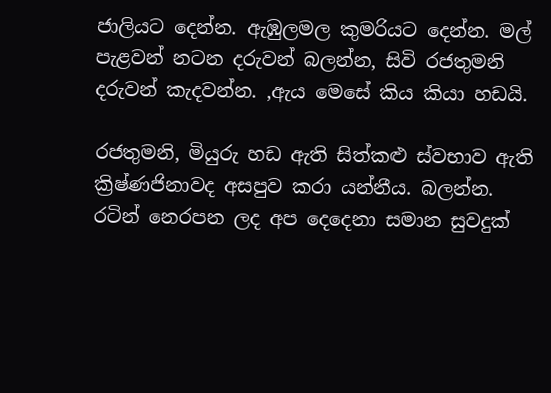ජාලියට දෙන්න. ඇඹුලමල කුමරියට දෙන්න. මල් පැළවන් නටන දරුවන් බලන්න, සිවි රජතුමනි දරුවන් කැදවන්න. ,ඇය මෙසේ කිය කියා හඩයි.

රජතුමනි, මියුරු හඩ ඇති සිත්කළු ස්වභාව ඇති ක්‍රිෂ්ණජිනාවද අසපුව කරා යන්නීය. බලන්න. රටින් නෙරපන ලද අප දෙදෙනා සමාන සුවදුක්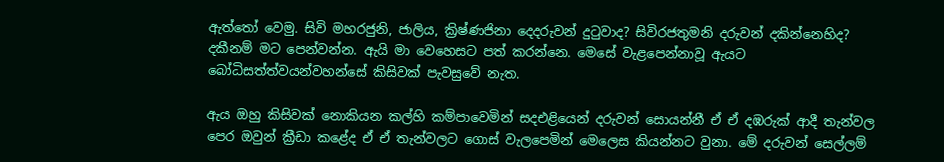ඇත්තෝ වෙමු. සිවි මහරජුනි, ජාලිය, ක්‍රිෂ්ණජිනා දෙදරුවන් දුටුවාද? සිවිරජතුමනි දරුවන් දකින්නෙහිද? දකීනම් මට පෙන්වන්න. ඇයි මා වෙහෙසට පත් කරන්නෙ. මෙසේ වැළපෙන්නාවූ ඇයට බෝධිසත්ත්වයන්වහන්සේ කිසිවක් පැවසුවේ නැත.

ඇය ඔහු කිසිවක් නොකියන කල්හි කම්පාවෙමින් සදඑළියෙන් දරුවන් සොයන්නී ඒ ඒ දඹරුක් ආදී තැන්වල පෙර ඔවුන් ක්‍රීඩා කළේද ඒ ඒ තැන්වලට ගොස් වැලපෙමින් මෙලෙස කියන්නට වුනා. මේ දරුවන් සෙල්ලම්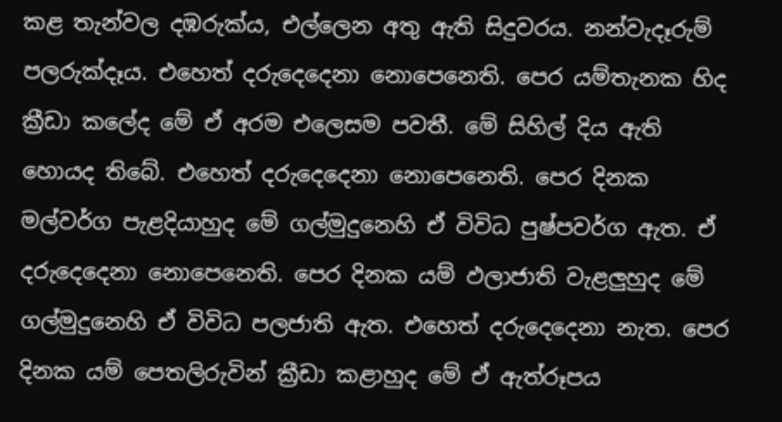කළ තැන්වල දඹරුක්ය, එල්ලෙන අතු ඇති සිදුවරය. නන්වැදෑරුම් පලරුක්දෑය. එහෙත් දරුදෙදෙනා නොපෙනෙති. පෙර යම්තැනක හිද ක්‍රීඩා කලේද මේ ඒ අරම එලෙසම පවතී. මේ සිහිල් දිය ඇති හොයද තිබේ. එහෙත් දරුදෙදෙනා නොපෙනෙති. පෙර දිනක මල්වර්ග පැළදියාහුද මේ ගල්මුදුනෙහි ඒ විවිධ පුෂ්පවර්ග ඇත. ඒ දරුදෙදෙනා නොපෙනෙති. පෙර දිනක යම් ඵලාජාති වැළලුහුද මේ ගල්මුදුනෙහි ඒ විවිධ පලජාති ඇත. එහෙත් දරුදෙදෙනා නැත. පෙර දිනක යම් පෙතලිරුවින් ක්‍රීඩා කළාහුද මේ ඒ ඇත්රූපය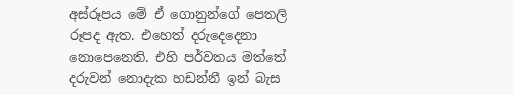අස්රූපය මේ ඒ ගොනුන්ගේ පෙතලි රූපද ඇත. එහෙත් දරුදෙදෙනා නොපෙනෙති. එහි පර්වතය මත්තේ දරුවන් නොදැක හඩන්නී ඉන් බැස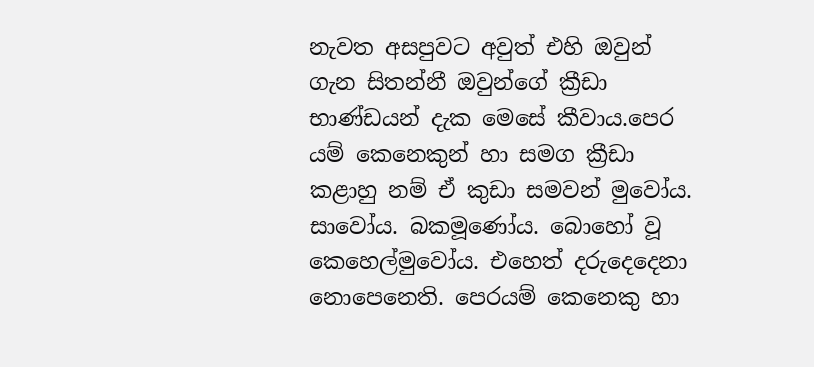නැවත අසපුවට අවුත් එහි ඔවුන් ගැන සිතන්නී ඔවුන්ගේ ක්‍රීඩා භාණ්ඩයන් දැක මෙසේ කීවාය.පෙර යම් කෙනෙකුන් හා සමග ක්‍රීඩා කළාහු නම් ඒ කුඩා සමවන් මුවෝය. සාවෝය. බකමූණෝය. බොහෝ වූ කෙහෙල්මුවෝය. එහෙත් දරුදෙදෙනා නොපෙනෙති. පෙරයම් කෙනෙකු හා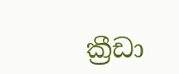ක්‍රීඩා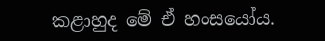කළාහුද මේ ඒ හංසයෝය.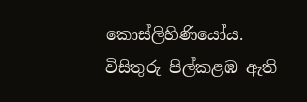කොස්ලිහිණියෝය. විසිතුරු පිල්කළඹ ඇති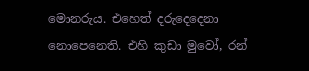මොනරුය. එහෙත් දරුදෙදෙනා නොපෙනෙති. එහි කුඩා මුවෝ, රන්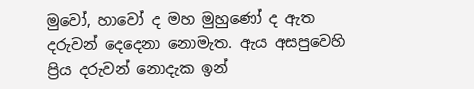මුවෝ, හාවෝ ද මහ මුහුණෝ ද ඇත දරුවන් දෙදෙනා නොමැත. ඇය අසපුවෙහි ප්‍රිය දරුවන් නොදැක ඉන්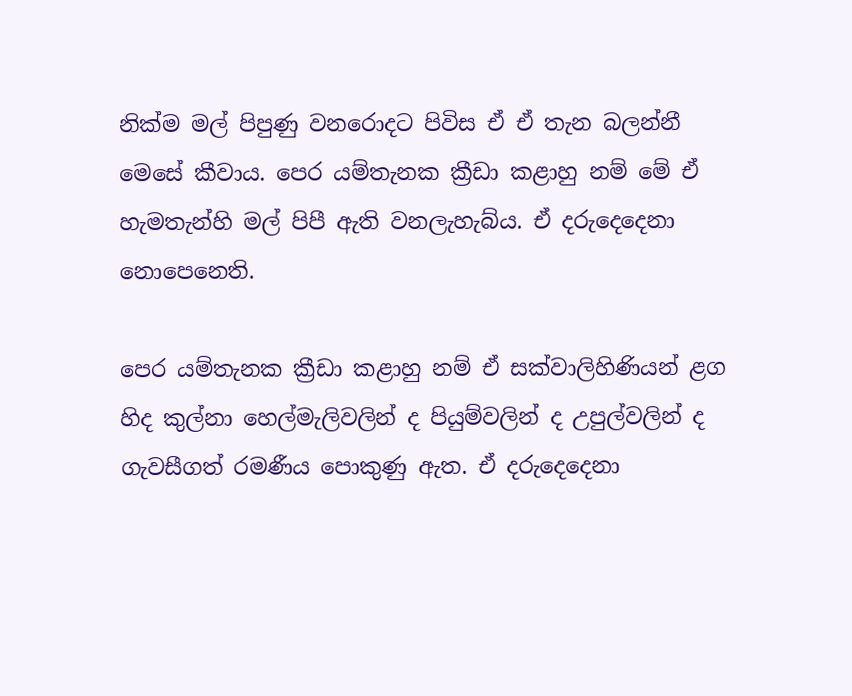නික්ම මල් පිපුණු වනරොදට පිවිස ඒ ඒ තැන බලන්නී මෙසේ කීවාය. පෙර යම්තැනක ක්‍රීඩා කළාහු නම් මේ ඒ හැමතැන්හි මල් පිපී ඇති වනලැහැබ්ය. ඒ දරුදෙදෙනා නොපෙනෙති.

පෙර යම්තැනක ක්‍රීඩා කළාහු නම් ඒ සක්වාලිහිණියන් ළග හිද කුල්නා හෙල්මැලිවලින් ද පියුම්වලින් ද උපුල්වලින් ද ගැවසීගත් රමණීය පොකුණු ඇත. ඒ දරුදෙදෙනා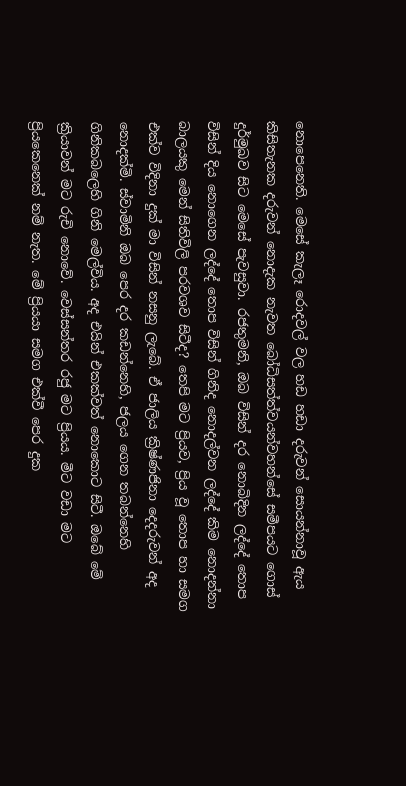නොපෙනෙති. මෙසේ කැලෑ රොදවල් වල හඩ හඩා දරුවන් සොයන්නාවූ ඇය කිසිතැනක දරුවන් නොදැක නැවත බෝධිසත්ත්වයන්වහන්සේ සමීපයට ගොස් දුර්මුඛව සිට මෙසේ පැවසුවා. රජතුමනි, ඔබ විසින් දර නොබිදින ලද්දේ තොප විසින් දිය නොගෙන ලද්දේ තොප විසින් ගිනිද නොදල්වන ලද්දේ කිම නොදන්නා බාලයකු මෙන් සිතිවිලි පරවශව සිටීද? තෙපි මට ප්‍රියව, ප්‍රිය වූ තොප හා සමග එක්ව විදිනා දුක් මා විසින් නසනු ලැබේ. ඒ ජාලිය ක්‍රිෂ්ණජිනා දෙදරුවන් අද නොදක්මි. ස්වාමිනි ඔබ පෙර දර කඩන්නෙහි, ජලය ගෙන තබන්නෙහි ගිනිකබලෙහි ගිනි මෙල්විය. අද එයින් එකක්වත් නොකොට සිටී. ඔබේ මේ ක්‍රියාවන් මට රුචි නොවේ. වෙස්සන්තර රජු මට ප්‍රියය. මීට වඩා මට ප්‍රියකෙනෙක් නම් නැත. මේ ප්‍රියයා සමග එක්වී පෙර දුක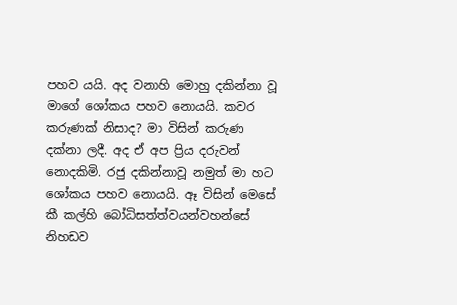පහව යයි. අද වනාහි මොහු දකින්නා වූ මාගේ ශෝකය පහව නොයයි. කවර කරුණක් නිසාද? මා විසින් කරුණ දක්නා ලදී. අද ඒ අප ප්‍රිය දරුවන් නොදකිමි. රජු දකින්නාවූ නමුත් මා හට ශෝකය පහව නොයයි. ඈ විසින් මෙසේ කී කල්හි බෝධිසත්ත්වයන්වහන්සේ නිහඩව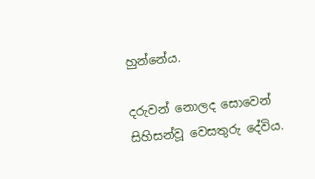හුන්නේය.

දරුවන් නොලද සොවෙන් සිහිසන්වූ වෙසතුරු දේවිය.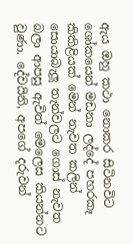ඇය ඔහු කථා නොකර සිටිනවිට ශෝකයෙන් මඩනා ලද්දේ පහරකෑ කිකිළියක් මෙන් නැවත කලින් සොයාබැලූ තැන්වලට ගොස් නැවත බලා ආපසු ඇවිත් මෙලෙස කියන්නට වුණා. දේවයිනි, අපගේ දරුවන්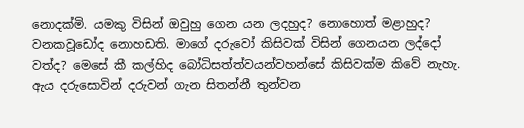නොදක්මි. යමකු විසින් ඔවුහු ගෙන යන ලදහුද? නොහොත් මළාහුද? වනකවූඩෝද නොහඩති. මාගේ දරුවෝ කිසිවක් විසින් ගෙනයන ලද්දෝ වත්ද? මෙසේ කී කල්හිද බෝධිසත්ත්වයන්වහන්සේ කිසිවක්ම කිවේ නැහැ. ඇය දරුසොවින් දරුවන් ගැන සිතන්නී තුන්වන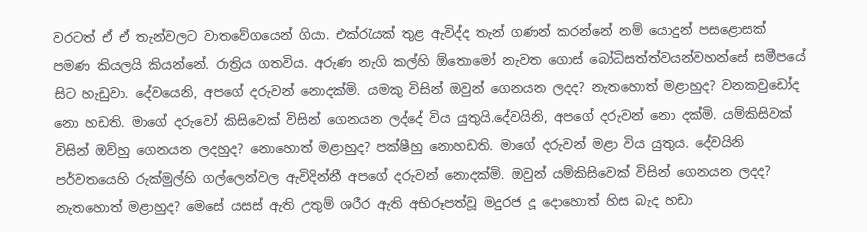වරටත් ඒ ඒ තැන්වලට වාතවේගයෙන් ගියා. එක්රැයක් තුළ ඇවිද්ද තැන් ගණන් කරන්නේ නම් යොදුන් පසළොසක් පමණ කියලයි කියන්නේ. රාත්‍රිය ගතවිය. අරුණ නැගි කල්හි ඕතොමෝ නැවත ගොස් බෝධිසත්ත්වයන්වහන්සේ සමීපයේ සිට හැඩුවා. දේවයෙනි, අපගේ දරුවන් නොදක්මි. යමකු විසින් ඔවුන් ගෙනයන ලදද? නැතහොත් මළාහුද? වනකවුඩෝද නො හඩති. මාගේ දරුවෝ කිසිවෙක් විසින් ගෙනයන ලද්දේ විය යුතුයි.දේවයිනි, අපගේ දරුවන් නො දක්මි. යම්කිසිවක් විසින් ඔව්හු ගෙනයන ලදහුද? නොහොත් මළාහුද? පක්ෂීහු නොහඩති. මාගේ දරුවන් මළා විය යුතුය. දේවයිනි පර්වතයෙහි රුක්මුල්හි ගල්ලෙන්වල ඇවිදින්නී අපගේ දරුවන් නොදක්මි. ඔවුන් යම්කිසිවෙක් විසින් ගෙනයන ලදද? නැතහොත් මළාහුද? මෙසේ යසස් ඇති උතුම් ශරීර ඇති අභිරූපත්වූ මදුරජ දූ දොහොත් හිස බැද හඩා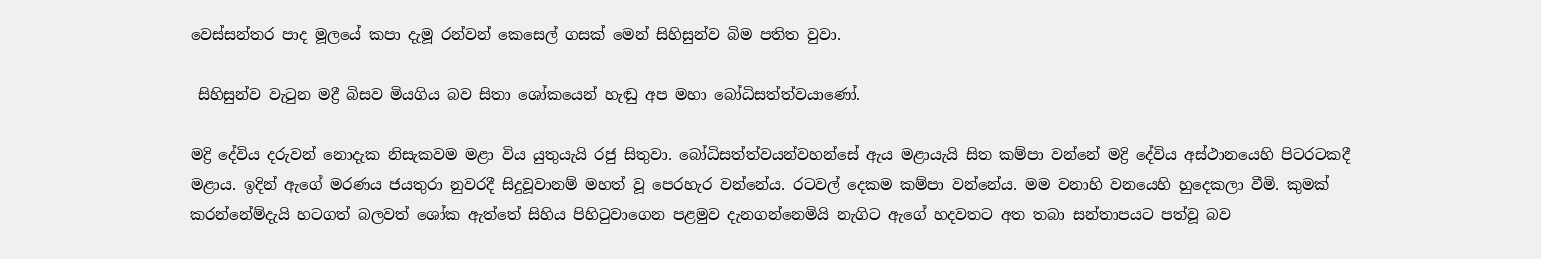වෙස්සන්තර පාද මූලයේ කපා දැමූ රන්වන් කෙසෙල් ගසක් මෙන් සිහිසුන්ව බිම පතිත වුවා.

 සිහිසුන්ව වැටුන මද්‍රී බිසව මියගිය බව සිතා ශෝකයෙන් හැඬු අප මහා බෝධිසත්ත්වයාණෝ.

මද්‍රි දේවිය දරුවන් නොදැක නිසැකවම මළා විය යුතුයැයි රජු සිතුවා. බෝධිසත්ත්වයන්වහන්සේ ඇය මළායැයි සිත කම්පා වන්නේ මද්‍රි දේවිය අස්ථානයෙහි පිටරටකදී මළාය. ඉදින් ඇගේ මරණය ජයතුරා නුවරදී සිදුවූවානම් මහත් වූ පෙරහැර වන්නේය. රටවල් දෙකම කම්පා වන්නේය. මම වනාහි වනයෙහි හුදෙකලා වීමි. කුමක් කරන්නේම්දැයි හටගත් බලවත් ශෝක ඇත්තේ සිහිය පිහිටුවාගෙන පළමුව දැනගන්නෙමියි නැගිට ඇගේ හදවතට අත තබා සන්තාපයට පත්වූ බව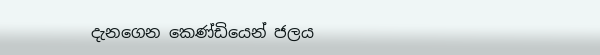දැනගෙන කෙණ්ඩියෙන් ජලය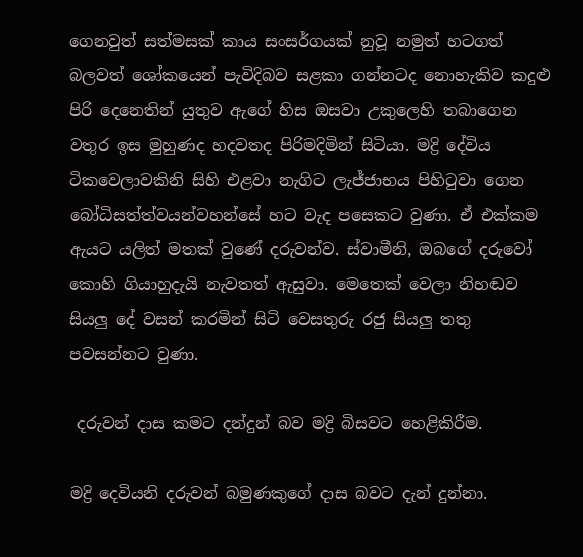ගෙනවුත් සත්මසක් කාය සංසර්ගයක් නුවූ නමුත් හටගත් බලවත් ශෝකයෙන් පැවිදිබව සළකා ගන්නටද නොහැකිව කදුළු පිරි දෙනෙතින් යුතුව ඇගේ හිස ඔසවා උකුලෙහි තබාගෙන වතුර ඉස මුහුණද හදවතද පිරිමදිමින් සිටියා. මද්‍රි දේවිය ටිකවෙලාවකිනි සිහි එළවා නැගිට ලැජ්ජාභය පිහිටුවා ගෙන බෝධිසත්ත්වයන්වහන්සේ හට වැද පසෙකට වුණා. ඒ එක්කම ඇයට යලිත් මතක් වුණේ දරුවන්ව. ස්වාමීනි, ඔබගේ දරුවෝ කොහි ගියාහුදැයි නැවතත් ඇසුවා. මෙතෙක් වෙලා නිහඬව සියලු දේ වසන් කරමින් සිටි වෙසතුරු රජු සියලු තතු පවසන්නට වුණා.

 දරුවන් දාස කමට දන්දුන් බව මද්‍රි බිසවට හෙළිකිරීම.

මද්‍රි දෙවියනි දරුවන් බමුණකුගේ දාස බවට දැන් දුන්නා.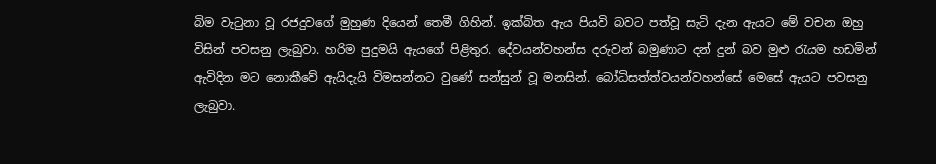බිම වැටුනා වූ රජදුවගේ මුහුණ දියෙන් තෙමී ගිහින්. ඉක්බිත ඇය පියවි බවට පත්වූ සැටි දැන ඇයට මේ වචන ඔහු විසින් පවසනු ලැබුවා. හරිම පුදුමයි ඇයගේ පිළිතුර. දේවයන්වහන්ස දරුවන් බමුණාට දන් දුන් බව මුළු රැයම හඩමින් ඇවිදින මට නොකීවේ ඇයිදැයි විමසන්නට වුණේ සන්සුන් වූ මනසින්. බෝධිසත්ත්වයන්වහන්සේ මෙසේ ඇයට පවසනු ලැබුවා.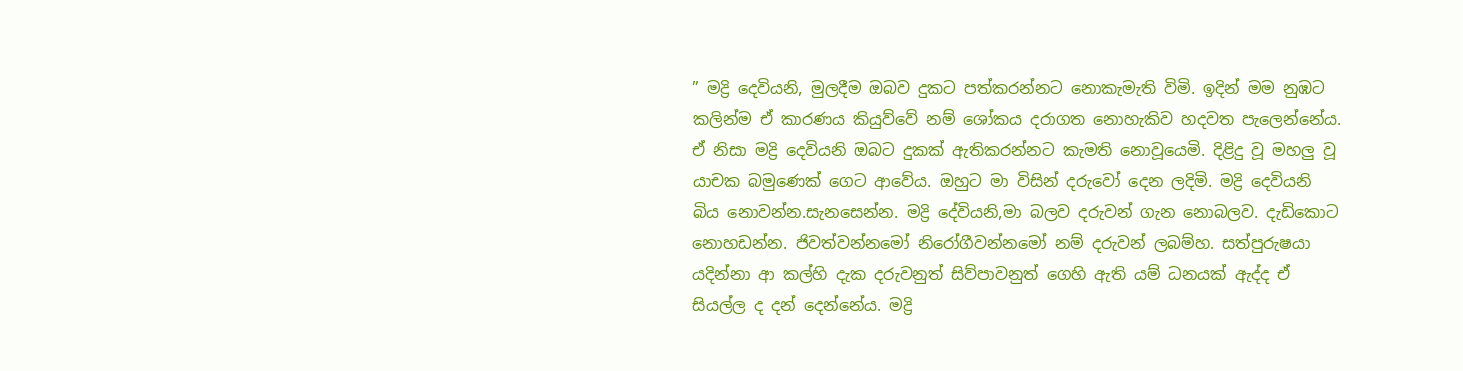” මද්‍රි දෙවියනි, මුලදීම ඔබව දුකට පත්කරන්නට නොකැමැති විමි. ඉදින් මම නුඹට කලින්ම ඒ කාරණය කියුව්වේ නම් ශෝකය දරාගත නොහැකිව හදවත පැලෙන්නේය. ඒ නිසා මද්‍රි දෙවියනි ඔබට දුකක් ඇතිකරන්නට කැමති නොවූයෙමි. දිළිදු වූ මහලු වූ යාචක බමුණෙක් ගෙට ආවේය. ඔහුට මා විසින් දරුවෝ දෙන ලදිමි. මද්‍රි දෙවියනි බිය නොවන්න.සැනසෙන්න. මද්‍රි දේවියනි,මා බලව දරුවන් ගැන නොබලව. දැඩිකොට නොහඩන්න. ජිවත්වන්නමෝ නිරෝගීවන්නමෝ නම් දරුවන් ලබම්හ. සත්පුරුෂයා යදින්නා ආ කල්හි දැක දරුවනුත් සිව්පාවනුත් ගෙහි ඇති යම් ධනයක් ඇද්ද ඒ සියල්ල ද දන් දෙන්නේය. මද්‍රි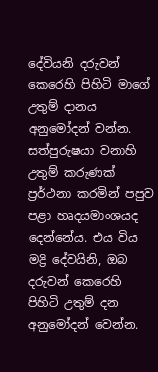දේවියනි දරුවන් කෙරෙහි පිහිටි මාගේ උතුම් දානය අනුමෝදන් වන්න. සත්පුරුෂයා වනාහි උතුම් කරුණක් ප්‍රර්ථනා කරමින් පපුව පළා හෘදයමාංශයද දෙන්නේය. එය විය මද්‍රි දේවයිනි, ඔබ දරුවන් කෙරෙහි පිහිටි උතුම් දන අනුමෝදන් වෙන්න.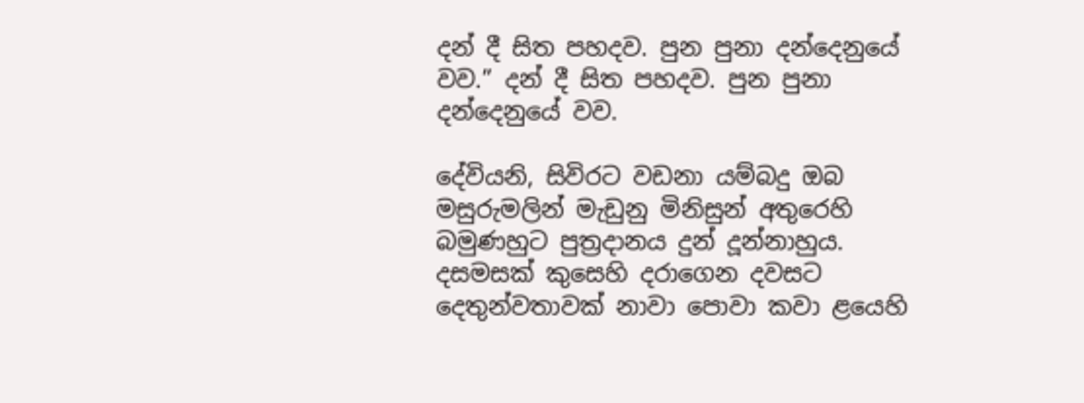දන් දී සිත පහදව. පුන පුනා දන්දෙනුයේ වව.” දන් දී සිත පහදව. පුන පුනා දන්දෙනුයේ වව.

දේවියනි, සිවිරට වඩනා යම්බදු ඔබ මසුරුමලින් මැඩුනු මිනිසුන් අතුරෙහි බමුණහුට පුත්‍රදානය දුන් දූන්නාහුය. දසමසක් කුසෙහි දරාගෙන දවසට දෙතුන්වතාවක් නාවා පොවා කවා ළයෙහි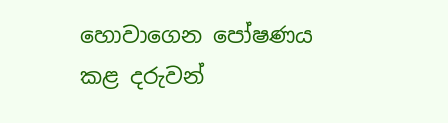හොවාගෙන පෝෂණය කළ දරුවන්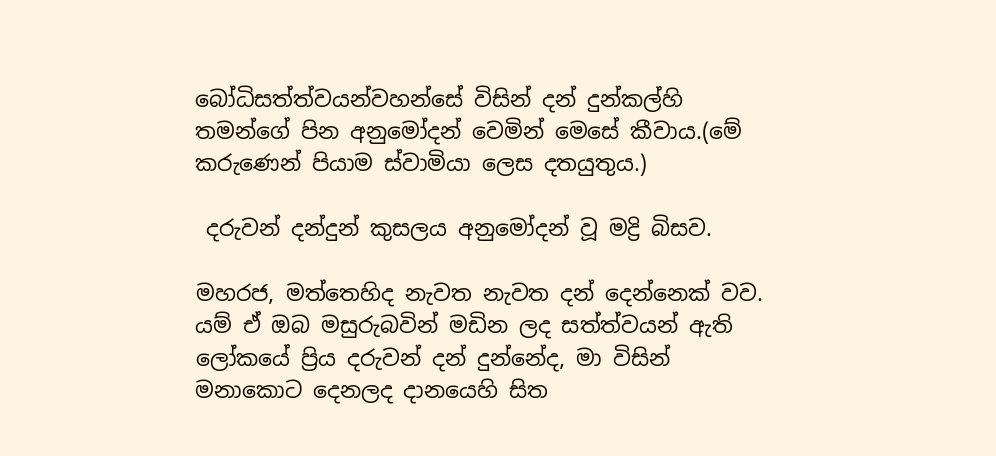බෝධිසත්ත්වයන්වහන්සේ විසින් දන් දුන්කල්හි තමන්ගේ පින අනුමෝදන් වෙමින් මෙසේ කීවාය.(මේ කරුණෙන් පියාම ස්වාමියා ලෙස දතයුතුය.)

 දරුවන් දන්දුන් කුසලය අනුමෝදන් වූ මද්‍රි බිසව.

මහරජ, මත්තෙහිද නැවත නැවත දන් දෙන්නෙක් වව. යම් ඒ ඔබ මසුරුබවින් මඩින ලද සත්ත්වයන් ඇති ලෝකයේ ප්‍රිය දරුවන් දන් දුන්නේද, මා විසින් මනාකොට දෙනලද දානයෙහි සිත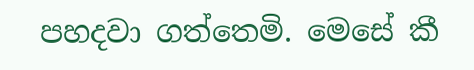පහදවා ගත්තෙමි. මෙසේ කී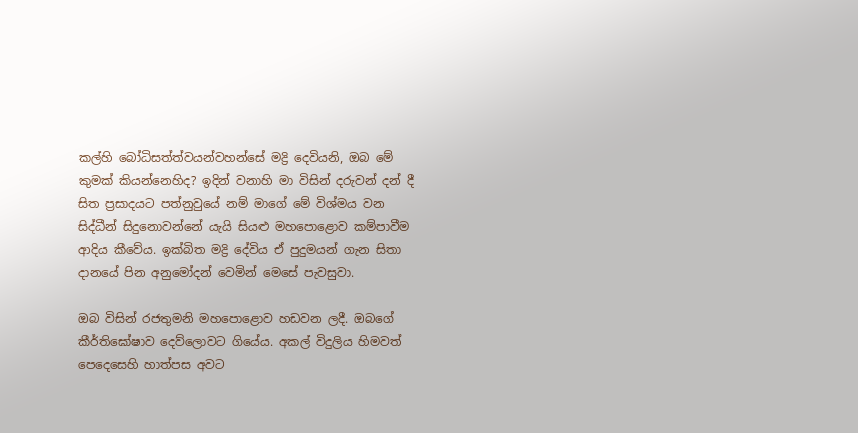කල්හි බෝධිසත්ත්වයන්වහන්සේ මද්‍රි දෙවියනි, ඔබ මේ කුමක් කියන්නෙහිද? ඉදින් වනාහි මා විසින් දරුවන් දන් දී සිත ප්‍රසාදයට පත්නුවුයේ නම් මාගේ මේ විශ්මය වන සිද්ධීන් සිදුනොවන්නේ යැයි සියළු මහපොළොව කම්පාවීම ආදිය කීවේය. ඉක්බිත මද්‍රි දේවිය ඒ පුදුමයන් ගැන සිතා දානයේ පින අනුමෝදන් වෙමින් මෙසේ පැවසුවා.

ඔබ විසින් රජතුමනි මහපොළොව හඩවන ලදී. ඔබගේ කීර්තිඝෝෂාව දෙව්ලොවට ගියේය. අකල් විදුලිය හිමවත් පෙදෙසෙහි හාත්පස අවට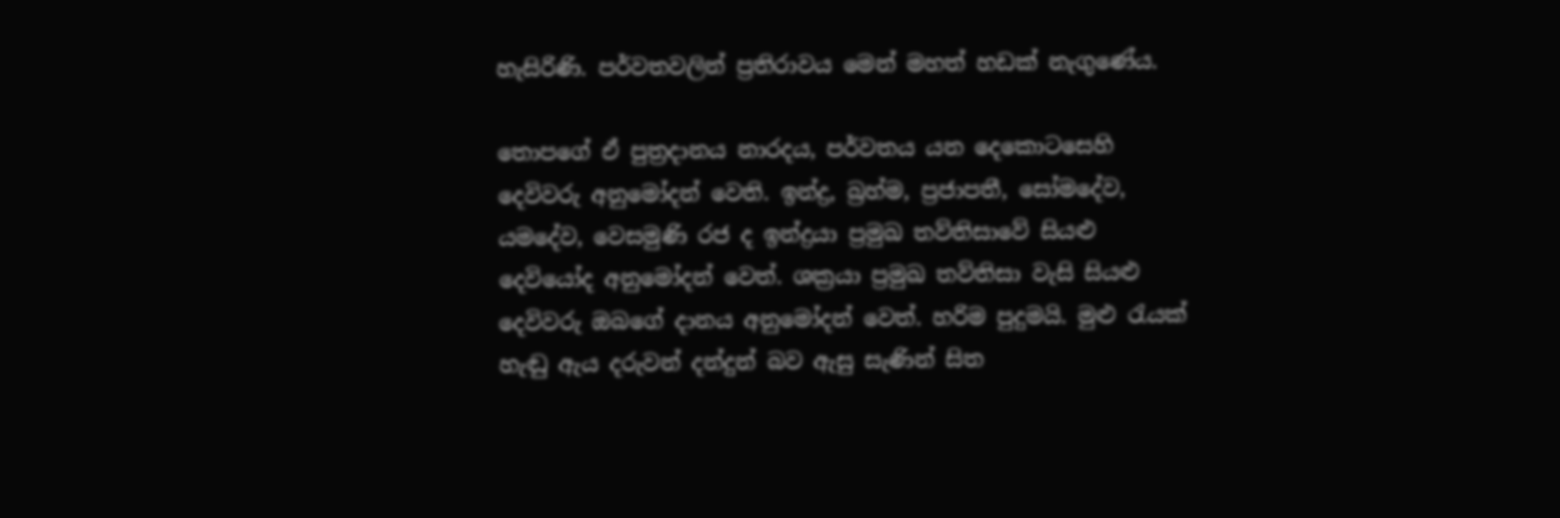හැසිරිණි. පර්වතවලින් ප්‍රතිරාවය මෙන් මහත් හඩක් නැගුණේය.

තොපගේ ඒ පුත්‍රදානය නාරදය, පර්වතය යන දෙකොටසෙහි දෙවිවරු අනුමෝදන් වෙති. ඉන්ද්‍ර, බ්‍රහ්ම, ප්‍රජාපතී, සෝමදේව, යමදේව, වෙසමුණි රජ ද ඉන්ද්‍රයා ප්‍රමුඛ තව්තිසාවේ සියළු දෙවියෝද අනුමෝදන් වෙත්. ශක්‍රයා ප්‍රමුඛ තව්තිසා වැසි සියළු දෙවිවරු ඔබගේ දානය අනුමෝදන් වෙත්. හරිම පුදුමයි. මුළු රැයක් හැඬු ඇය දරුවන් දන්දුන් බව ඇසු සැණින් සිත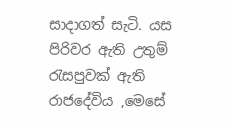සාදාගත් සැටි. යස පිරිවර ඇති උතුම් රැසපුවක් ඇති රාජදේවිය ,මෙසේ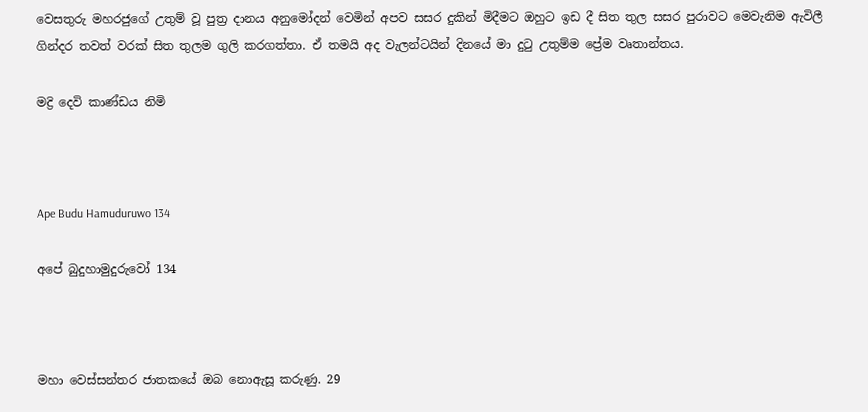වෙසතුරු මහරජුගේ උතුම් වූ පුත්‍ර දානය අනුමෝදන් වෙමින් අපව සසර දුකින් මිදීමට ඔහුට ඉඩ දී සිත තුල සසර පුරාවට මෙවැනිම ඇවිලී ගින්දර තවත් වරක් සිත තුලම ගුලි කරගත්තා. ඒ තමයි අද වැලන්ටයින් දිනයේ මා දුටු උතුම්ම ප්‍රේම වෘතාන්තය.

මද්‍රි දෙවි කාණ්ඩය නිමි



Ape Budu Hamuduruwo 134

අපේ බුදුහාමුදුරුවෝ 134



මහා වෙස්සන්තර ජාතකයේ ඔබ නොඇසූ කරුණු. 29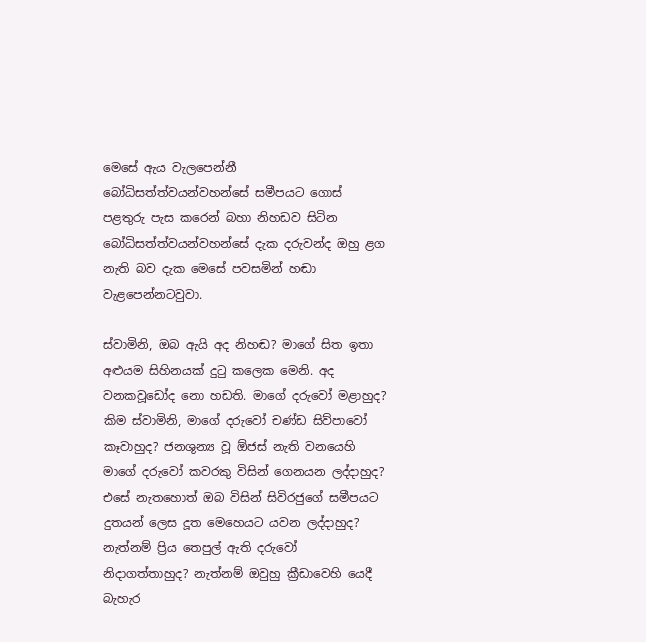මෙසේ ඇය වැලපෙන්නී බෝධිසත්ත්වයන්වහන්සේ සමීපයට ගොස් පළතුරු පැස කරෙන් බහා නිහඩව සිටින බෝධිසත්ත්වයන්වහන්සේ දැක දරුවන්ද ඔහු ළග නැති බව දැක මෙසේ පවසමින් හඬා වැළපෙන්නටවුවා.

ස්වාමිනි, ඔබ ඇයි අද නිහඬ? මාගේ සිත ඉතා අළුයම සිහිනයක් දුටු කලෙක මෙනි. අද වනකවූඩෝද නො හඩති. මාගේ දරුවෝ මළාහුද? කිම ස්වාමිනි, මාගේ දරුවෝ චණ්ඩ සිව්පාවෝ කෑවාහුද? ජනශුන්‍ය වූ ඕජස් නැති වනයෙහි මාගේ දරුවෝ කවරකු විසින් ගෙනයන ලද්දාහුද? එසේ නැතහොත් ඔබ විසින් සිවිරජුගේ සමීපයට දුතයන් ලෙස දූත මෙහෙයට යවන ලද්දාහුද? නැත්නම් ප්‍රිය තෙපුල් ඇති දරුවෝ නිදාගත්තාහුද? නැත්නම් ඔවුහු ක්‍රීඩාවෙහි යෙදී බැහැර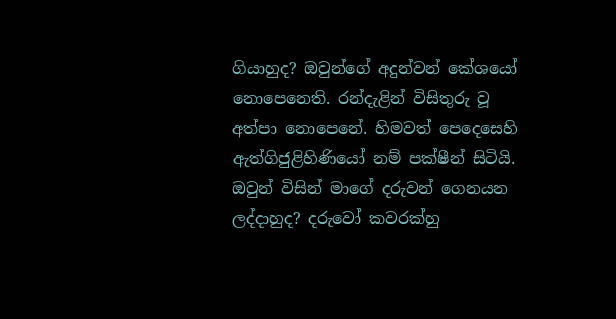ගියාහුද? ඔවුන්ගේ අදුන්වන් කේශයෝ නොපෙනෙති. රන්දැළින් විසිතුරු වූ අත්පා නොපෙනේ. හිමවත් පෙදෙසෙහි ඇත්ගිජුළිහිණියෝ නම් පක්ෂීන් සිටියි. ඔවුන් විසින් මාගේ දරුවන් ගෙනයන ලද්දාහුද? දරුවෝ කවරක්හු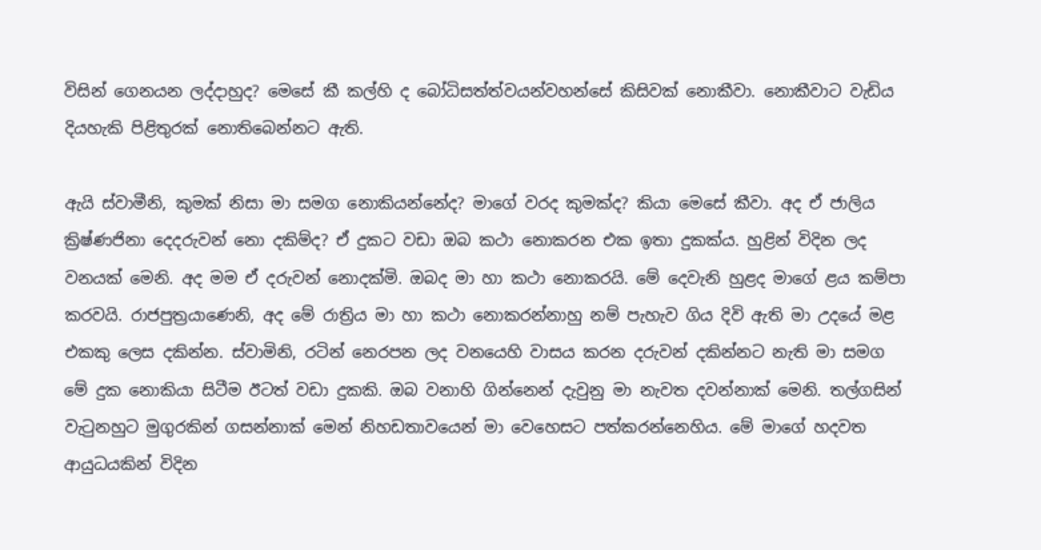විසින් ගෙනයන ලද්දාහුද? මෙසේ කී කල්හි ද බෝධිසත්ත්වයන්වහන්සේ කිසිවක් නොකීවා. නොකීවාට වැඩිය දියහැකි පිළිතුරක් නොතිබෙන්නට ඇති.

ඇයි ස්වාමීනි, කුමක් නිසා මා සමග නොකියන්නේද? මාගේ වරද කුමක්ද? කියා මෙසේ කීවා. අද ඒ ජාලිය ක්‍රිෂ්ණජිනා දෙදරුවන් නො දකිම්ද? ඒ දුකට වඩා ඔබ කථා නොකරන එක ඉතා දුකක්ය. හුළින් විදින ලද වනයක් මෙනි. අද මම ඒ දරුවන් නොදක්මි. ඔබද මා හා කථා නොකරයි. මේ දෙවැනි හුළද මාගේ ළය කම්පා කරවයි. රාජපුත්‍රයාණෙනි, අද මේ රාත්‍රිය මා හා කථා නොකරන්නාහු නම් පැහැව ගිය දිවි ඇති මා උදයේ මළ එකකු ලෙස දකින්න. ස්වාමිනි, රටින් නෙරපන ලද වනයෙහි වාසය කරන දරුවන් දකින්නට නැති මා සමග මේ දුක නොකියා සිටීම ඊටත් වඩා දුකකි. ඔබ වනාහි ගින්නෙන් දැවුනු මා නැවත දවන්නාක් මෙනි. තල්ගසින් වැටුනහුට මුගුරකින් ගසන්නාක් මෙන් නිහඩතාවයෙන් මා වෙහෙසට පත්කරන්නෙහිය. මේ මාගේ හදවත ආයුධයකින් විදින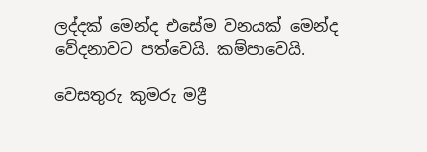ලද්දක් මෙන්ද එසේම වනයක් මෙන්ද වේදනාවට පත්වෙයි. කම්පාවෙයි.

වෙසතුරු කුමරු මද්‍රී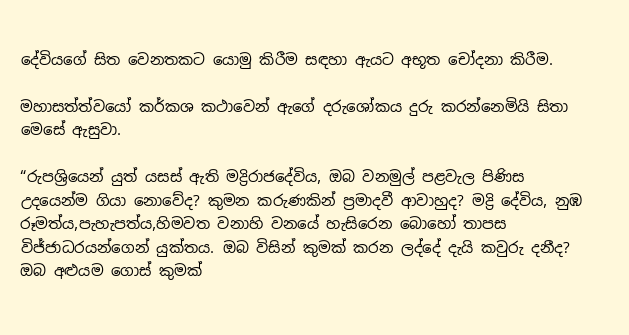දේවියගේ සිත වෙනතකට යොමු කිරීම සඳහා ඇයට අභූත චෝදනා කිරීම.

මහාසත්ත්වයෝ කර්කශ කථාවෙන් ඇගේ දරුශෝකය දුරු කරන්නෙමියි සිතා මෙසේ ඇසුවා.

“රුපශ්‍රියෙන් යුත් යසස් ඇති මද්‍රිරාජදේවිය, ඔබ වනමුල් පළවැල පිණිස උදයෙන්ම ගියා නොවේද? කුමන කරුණකින් ප්‍රමාදවී ආවාහුද? මද්‍රි දේවිය, නුඹ රූමත්ය,පැහැපත්ය,හිමවත වනාහි වනයේ හැසිරෙන බොහෝ තාපස විජ්ජාධරයන්ගෙන් යුක්තය. ඔබ විසින් කුමක් කරන ලද්දේ දැයි කවුරු දනීද? ඔබ අළුයම ගොස් කුමක්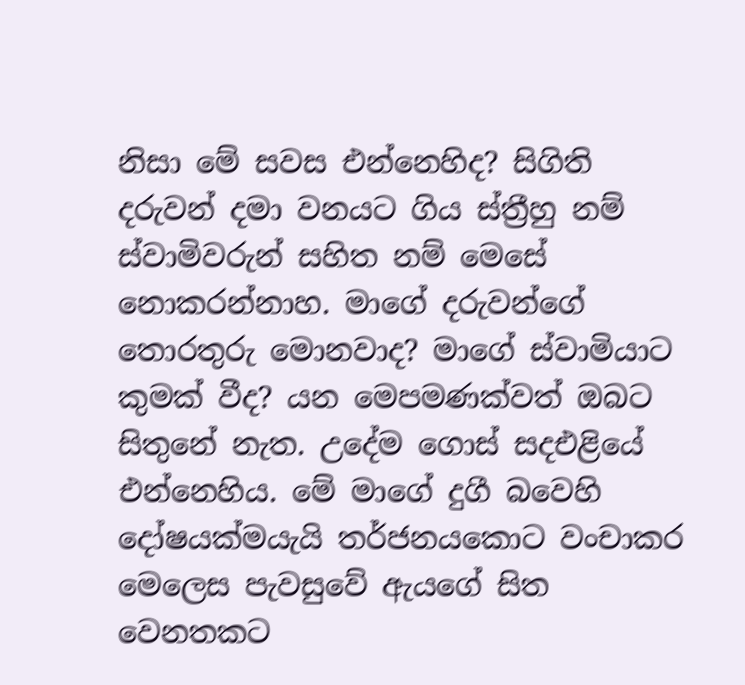නිසා මේ සවස එන්නෙහිද? සිගිති දරුවන් දමා වනයට ගිය ස්ත්‍රීහු නම් ස්වාමිවරුන් සහිත නම් මෙසේ නොකරන්නාහ. මාගේ දරුවන්ගේ තොරතුරු මොනවාද? මාගේ ස්වාමියාට කුමක් වීද? යන මෙපමණක්වත් ඔබට සිතුනේ නැත. උදේම ගොස් සදඑළියේ එන්නෙහිය. මේ මාගේ දුගී බවෙහි දෝෂයක්මයැයි තර්ජනයකොට වංචාකර මෙලෙස පැවසුවේ ඇයගේ සිත වෙනතකට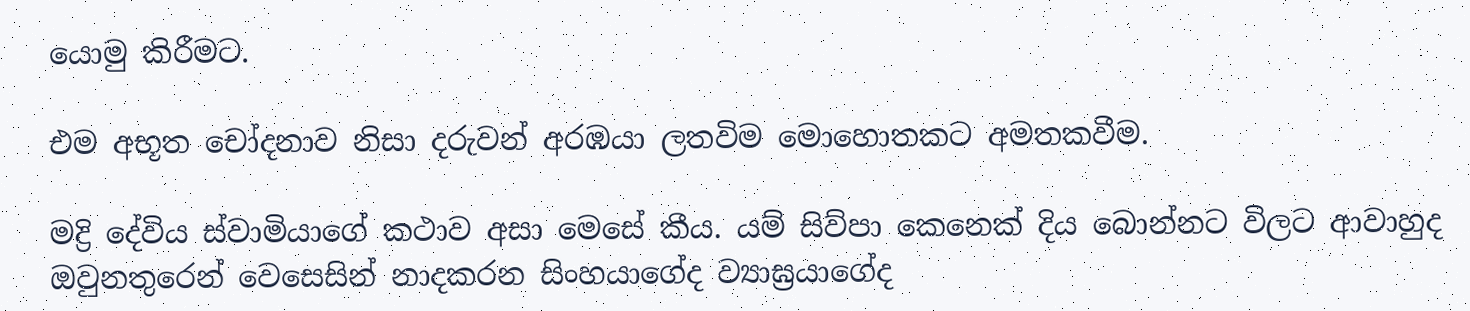යොමු කිරීමට.

එම අභූත චෝදනාව නිසා දරුවන් අරඹයා ලතවිම මොහොතකට අමතකවීම.

මද්‍රි දේවිය ස්වාමියාගේ කථාව අසා මෙසේ කීය. යම් සිව්පා කෙනෙක් දිය බොන්නට විලට ආවාහුද ඔවුනතුරෙන් වෙසෙසින් නාදකරන සිංහයාගේද ව්‍යාඝ්‍රයාගේද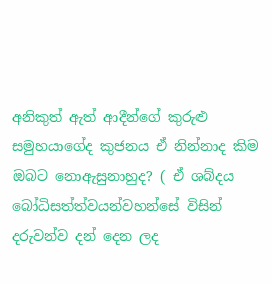අනිකුත් ඇත් ආදීන්ගේ කුරුළු සමුහයාගේද කුජනය ඒ නින්නාද කිම ඔබට නොඇසුනාහුද? ( ඒ ශබ්දය බෝධිසත්ත්වයන්වහන්සේ විසින් දරුවන්ව දන් දෙන ලද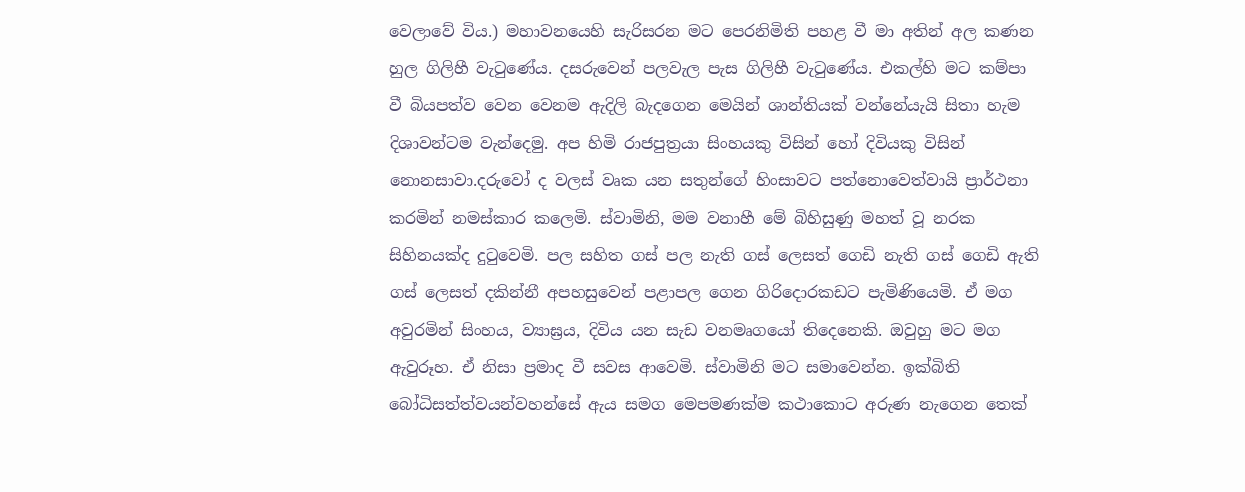වෙලාවේ විය.) මහාවනයෙහි සැරිසරන මට පෙරනිමිති පහළ වී මා අතින් අල කණන හුල ගිලිහී වැටුණේය. දසරුවෙන් පලවැල පැස ගිලිහී වැටුණේය. එකල්හි මට කම්පා වී බියපත්ව වෙන වෙනම ඇදිලි බැදගෙන මෙයින් ශාන්තියක් වන්නේයැයි සිතා හැම දිශාවන්ටම වැන්දෙමු. අප හිමි රාජපුත්‍රයා සිංහයකු විසින් හෝ දිවියකු විසින් නොනසාවා.දරුවෝ ද වලස් වෘක යන සතුන්ගේ හිංසාවට පත්නොවෙත්වායි ප්‍රාර්ථනා කරමින් නමස්කාර කලෙමි. ස්වාමිනි, මම වනාහී මේ බිහිසුණු මහත් වූ නරක සිහිනයක්ද දුටුවෙමි. පල සහිත ගස් පල නැති ගස් ලෙසත් ගෙඩි නැති ගස් ගෙඩි ඇති ගස් ලෙසත් දකින්නී අපහසුවෙන් පළාපල ගෙන ගිරිදොරකඩට පැමිණියෙමි. ඒ මග අවුරමින් සිංහය, ව්‍යාඝ්‍රය, දිවිය යන සැඩ වනමෘගයෝ තිදෙනෙකි. ඔවුහු මට මග ඇවුරූහ. ඒ නිසා ප්‍රමාද වී සවස ආවෙමි. ස්වාමිනි මට සමාවෙන්න. ඉක්බිති බෝධිසත්ත්වයන්වහන්සේ ඇය සමග මෙපමණක්ම කථාකොට අරුණ නැගෙන තෙක්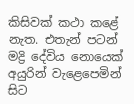කිසිවක් කථා කළේ නැත. එතැන් පටන් මද්‍රි දේවිය නොයෙක් අයුරින් වැළෙපෙමින් සිට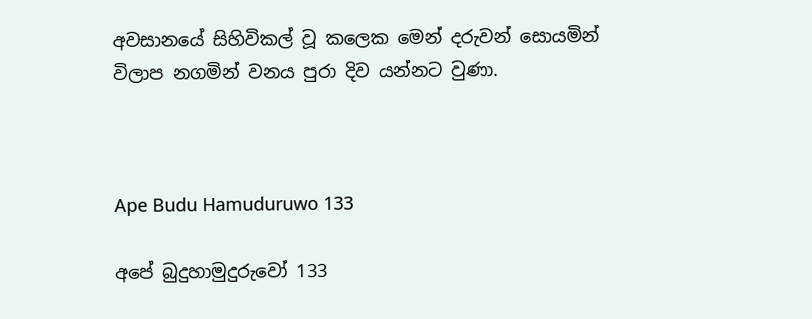අවසානයේ සිහිවිකල් වූ කලෙක මෙන් දරුවන් සොයමින් විලාප නගමින් වනය පුරා දිව යන්නට වුණා.



Ape Budu Hamuduruwo 133

අපේ බුදුහාමුදුරුවෝ 133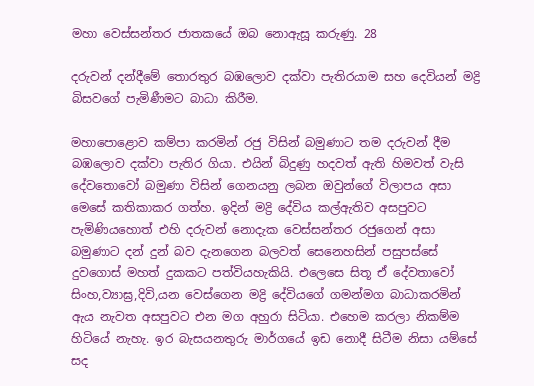මහා වෙස්සන්තර ජාතකයේ ඔබ නොඇසූ කරුණු. 28

දරුවන් දන්දීමේ තොරතුර බඹලොව දක්වා පැතිරයාම සහ දෙවියන් මද්‍රි බිසවගේ පැමිණීමට බාධා කිරීම.

මහාපොළොව කම්පා කරමින් රජු විසින් බමුණාට තම දරුවන් දීම බඹලොව දක්වා පැතිර ගියා. එයින් බිදුණු හදවත් ඇති හිමවත් වැසි දේවතොවෝ බමුණා විසින් ගෙනයනු ලබන ඔවුන්ගේ විලාපය අසා මෙසේ කතිකාකර ගත්හ. ඉදින් මද්‍රි දේවිය කල්ඇතිව අසපුවට පැමිණියහොත් එහි දරුවන් නොදැක වෙස්සන්තර රජුගෙන් අසා බමුණාට දන් දුන් බව දැනගෙන බලවත් සෙනෙහසින් පසුපස්සේ දුවගොස් මහත් දුකකට පත්වියහැකියි. එලෙසෙ සිතූ ඒ දේවතාවෝ සිංහ,ව්‍යාඝ්‍ර,දිවි,යන වෙස්ගෙන මද්‍රි දේවියගේ ගමන්මග බාධාකරමින් ඇය නැවත අසපුවට එන මග අහුරා සිටියා. එහෙම කරලා නිකම්ම හිටියේ නැහැ. ඉර බැසයනතුරු මාර්ගයේ ඉඩ නොදී සිටීම නිසා යම්සේ සද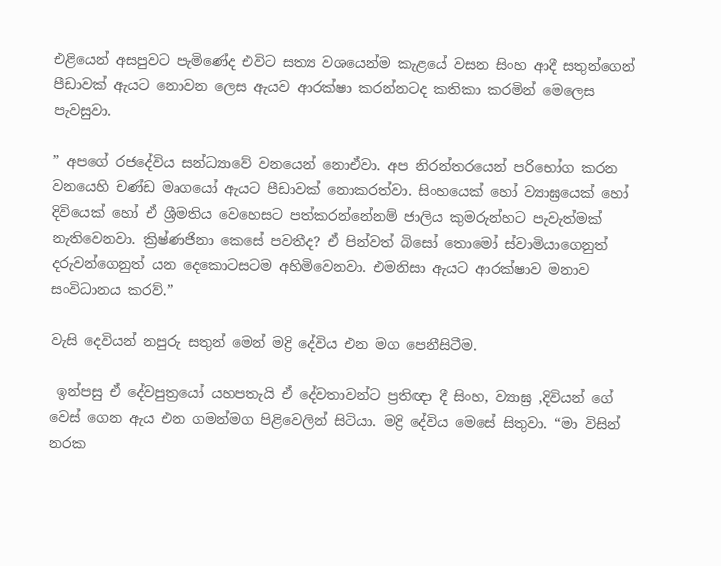එළියෙන් අසපුවට පැමිණේද එවිට සත්‍ය වශයෙන්ම කැළයේ වසන සිංහ ආදී සතුන්ගෙන් පීඩාවක් ඇයට නොවන ලෙස ඇයව ආරක්ෂා කරන්නටද කතිකා කරමින් මෙලෙස පැවසුවා.

” අපගේ රජදේවිය සන්ධ්‍යාවේ වනයෙන් නොඒවා. අප නිරන්තරයෙන් පරිභෝග කරන වනයෙහි චණ්ඩ මෘගයෝ ඇයට පීඩාවක් නොකරත්වා. සිංහයෙක් හෝ ව්‍යාඝ්‍රයෙක් හෝ දිවියෙක් හෝ ඒ ශ්‍රීමතිය වෙහෙසට පත්කරන්නේනම් ජාලිය කුමරුන්හට පැවැත්මක් නැතිවෙනවා. ක්‍රිෂ්ණජිනා කෙසේ පවතීද? ඒ පින්වත් බිසෝ තොමෝ ස්වාමියාගෙනුත් දරුවන්ගෙනුත් යන දෙකොටසටම අහිමිවෙනවා. එමනිසා ඇයට ආරක්ෂාව මනාව සංවිධානය කරව්.”

වැසි දෙවියන් නපුරු සතුන් මෙන් මද්‍රි දේවිය එන මග පෙනීසිටීම.

 ඉන්පසු ඒ දේවපුත්‍රයෝ යහපතැයි ඒ දේවතාවන්ට ප්‍රතිඥා දී සිංහ, ව්‍යාඝ්‍ර ,දිවියන් ගේ වෙස් ගෙන ඇය එන ගමන්මග පිළිවෙලින් සිටියා. මද්‍රි දේවිය මෙසේ සිතුවා. “මා විසින් නරක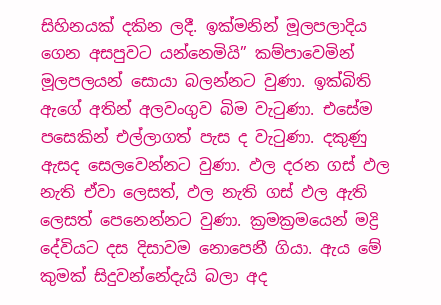සිහිනයක් දකින ලදී. ඉක්මනින් මූලපලාදිය ගෙන අසපුවට යන්නෙමියි” කම්පාවෙමින් මූලපලයන් සොයා බලන්නට වුණා. ඉක්බිති ඇගේ අතින් අලවංගුව බිම වැටුණා. එසේම පසෙකින් එල්ලාගත් පැස ද වැටුණා. දකුණු ඇසද සෙලවෙන්නට වුණා. ඵල දරන ගස් ඵල නැති ඒවා ලෙසත්, ඵල නැති ගස් ඵල ඇති ලෙසත් පෙනෙන්නට වුණා. ක්‍රමක්‍රමයෙන් මද්‍රි දේවියට දස දිසාවම නොපෙනී ගියා. ඇය මේ කුමක් සිදුවන්නේදැයි බලා අද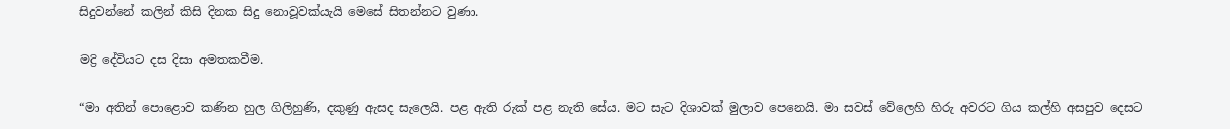සිදුවන්නේ කලින් කිසි දිනක සිදු නොවූවක්යැයි මෙසේ සිතන්නට වුණා.

මද්‍රි දේවියට දස දිසා අමතකවීම.

“මා අතින් පොළොව කණින හුල ගිලිහුණි, දකුණු ඇසද සැලෙයි. පළ ඇති රුක් පළ නැති සේය. මට සැට දිශාවක් මුලාව පෙනෙයි. මා සවස් වේලෙහි හිරු අවරට ගිය කල්හි අසපුව දෙසට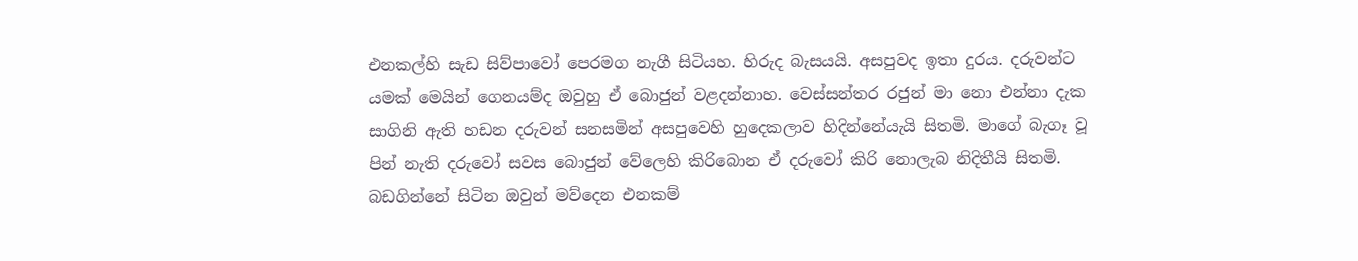එනකල්හි සැඩ සිව්පාවෝ පෙරමග නැගී සිටියහ. හිරුද බැසයයි. අසපුවද ඉතා දුරය. දරුවන්ට යමක් මෙයින් ගෙනයම්ද ඔවුහු ඒ බොජුන් වළදන්නාහ. වෙස්සන්තර රජුන් මා නො එන්නා දැක සාගිනි ඇති හඩන දරුවන් සනසමින් අසපුවෙහි හුදෙකලාව හිදින්නේයැයි සිතමි. මාගේ බැගෑ වූ පින් නැති දරුවෝ සවස බොජුන් වේලෙහි කිරිබොන ඒ දරුවෝ කිරි නොලැබ නිදිතීයි සිතමි. බඩගින්නේ සිටින ඔවුන් මව්දෙන එනකම්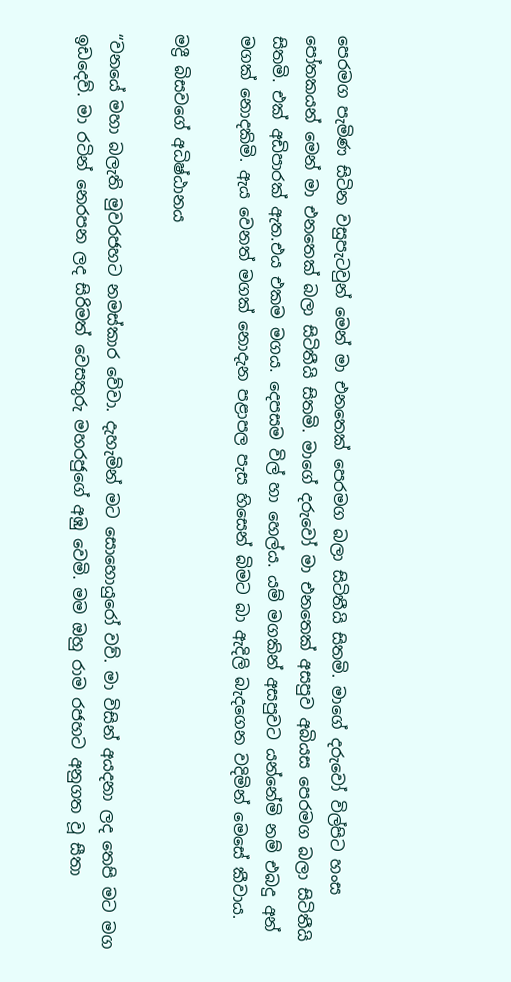පෙරමග පැමිණ සිටින වසුපැටවුන් මෙන් මා එනතෙක් පෙරමග බලා සිටිතීයි සිතමි. මාගේ දරුවෝ විල්පිට හංස පෝතකයන් මෙන් මා එනතෙක් බලා සිටිතීයි සිතමි. මාගේ දරුවෝ මා එනතෙක් අසපුව අබියස පෙරමග බලා සිටිතීයි සිතමි. එක් අඩිපාරක් ඇත.එය එකම මගය. දෙපසම විල් හා හෙල්ය. යම් මගකින් අසපුවට යන්නේමි නම් එබදු අන් මගක් නොදකිමි. ඇය වෙනත් මගක් නොදැන පළාපල පැස හිසෙන් බිමට බා ඇදිලි බැදගෙන වදිමින් මෙසේ කීවාය.

මද්‍රී බිසවගේ අධිෂ්ඨානය

“වනයේ මහා බලැති මුවරජහට නමස්කාර වේවා. දැහැමින් මට සොහොයුරෝ වව්. මා විසින් අයදනා ලද තෙපි මට මග ඉඩදෙව්. මා රටින් නෙරපන ලද සිරිමත් වෙසතුරු මහරජුගේ අඹු වෙමි. මම ඔහු රාම රජහට අනුගත වූ සීතා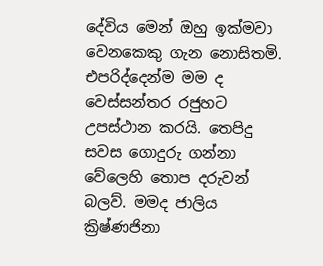දේවිය මෙන් ඔහු ඉක්මවා වෙනකෙකු ගැන නොසිතමි. එපරිද්දෙන්ම මම ද වෙස්සන්තර රජුහට උපස්ථාන කරයි. තෙපිදු සවස ගොදුරු ගන්නා වේලෙහි තොප දරුවන් බලව්. මමද ජාලිය ක්‍රිෂ්ණජිනා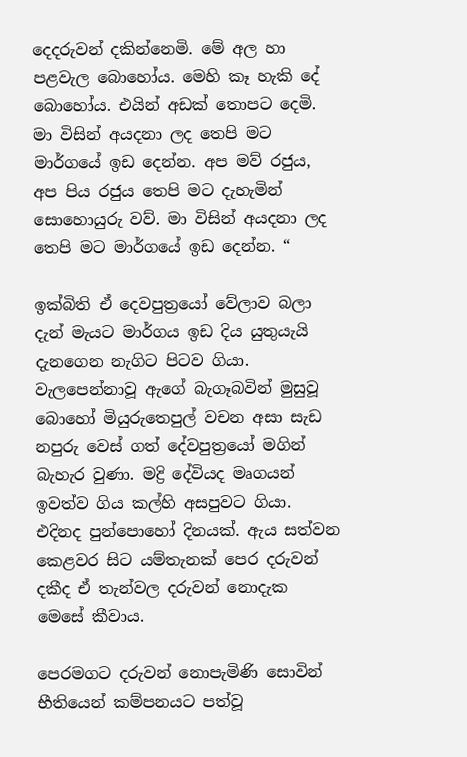දෙදරුවන් දකින්නෙමි. මේ අල හා පළවැල බොහෝය. මෙහි කෑ හැකි දේ බොහෝය. එයින් අඩක් තොපට දෙමි. මා විසින් අයදනා ලද තෙපි මට මාර්ගයේ ඉඩ දෙන්න. අප මව් රජුය, අප පිය රජුය තෙපි මට දැහැමින් සොහොයුරු වව්. මා විසින් අයදනා ලද තෙපි මට මාර්ගයේ ඉඩ දෙන්න. “

ඉක්බිති ඒ දෙවපුත්‍රයෝ වේලාව බලා දැන් මැයට මාර්ගය ඉඩ දිය යුතුයැයි දැනගෙන නැගිට පිටව ගියා. වැලපෙන්නාවූ ඇගේ බැගෑබවින් මුසුවූ බොහෝ මියුරුතෙපුල් වචන අසා සැඩ නපුරු වෙස් ගත් දේවපුත්‍රයෝ මගින් බැහැර වුණා. මද්‍රි දේවියද මෘගයන් ඉවත්ව ගිය කල්හි අසපුවට ගියා. එදිනද පුන්පොහෝ දිනයක්. ඇය සත්වන කෙළවර සිට යම්තැනක් පෙර දරුවන් දකීද ඒ තැන්වල දරුවන් නොදැක මෙසේ කීවාය.

පෙරමගට දරුවන් නොපැමිණි සොවින් භීතියෙන් කම්පනයට පත්වූ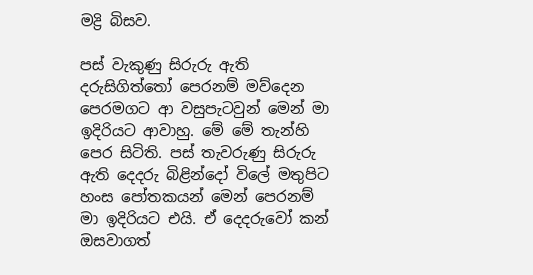මද්‍රි බිසව.

පස් වැකුණු සිරුරු ඇති දරුසිගිත්තෝ පෙරනම් මව්දෙන පෙරමගට ආ වසුපැටවුන් මෙන් මා ඉදිරියට ආවාහු. මේ මේ තැන්හි පෙර සිටිති. පස් තැවරුණු සිරුරු ඇති දෙදරු බිළින්දෝ විලේ මතුපිට හංස පෝතකයන් මෙන් පෙරනම් මා ඉදිරියට එයි. ඒ දෙදරුවෝ කන් ඔසවාගත්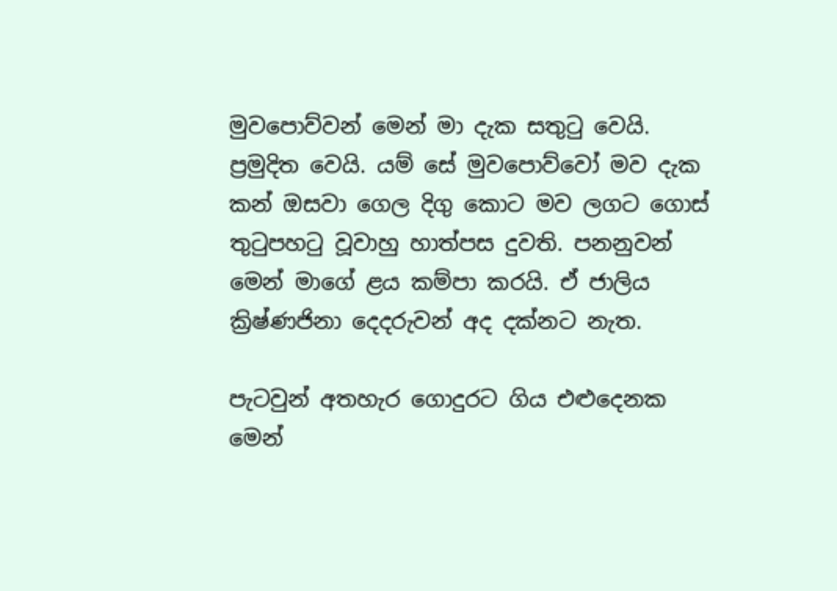මුවපොව්වන් මෙන් මා දැක සතුටු වෙයි. ප්‍රමුදිත වෙයි. යම් සේ මුවපොව්වෝ මව දැක කන් ඔසවා ගෙල දිගු කොට මව ලගට ගොස් තුටුපහටු වූවාහු හාත්පස දුවති. පනනුවන් මෙන් මාගේ ළය කම්පා කරයි. ඒ ජාලිය ක්‍රිෂ්ණජිනා දෙදරුවන් අද දක්නට නැත.

පැටවුන් අතහැර ගොදුරට ගිය එළුදෙනක මෙන්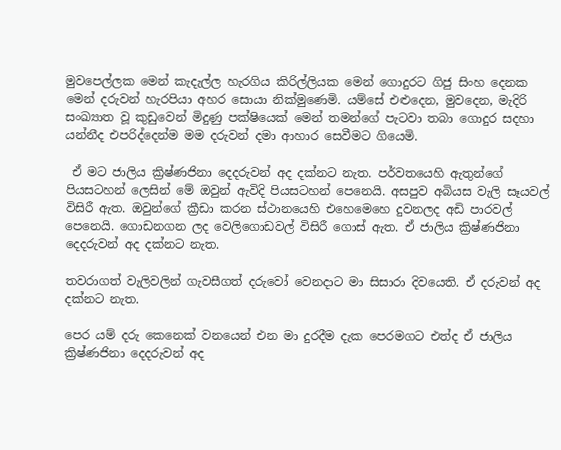මුවපෙල්ලක මෙන් කැදැල්ල හැරගිය කිරිල්ලියක මෙන් ගොදුරට ගිජු සිංහ දෙනක මෙන් දරුවන් හැරපියා අහර සොයා නික්මුණෙමි. යම්සේ එළුදෙන, මුවදෙන, මැදිරි සංඛ්‍යාත වූ කුඩුවෙන් මිදුණු පක්ෂියෙක් මෙන් තමන්ගේ පැටවා තබා ගොදුර සදහා යන්නීද එපරිද්දෙන්ම මම දරුවන් දමා ආහාර සෙවීමට ගියෙමි.

 ඒ මට ජාලිය ක්‍රිෂ්ණජිනා දෙදරුවන් අද දක්නට නැත. පර්වතයෙහි ඇතුන්ගේ පියසටහන් ලෙසින් මේ ඔවුන් ඇවිදි පියසටහන් පෙනෙයි. අසපුව අබියස වැලි සෑයවල් විසිරී ඇත. ඔවුන්ගේ ක්‍රීඩා කරන ස්ථානයෙහි එහෙමෙහෙ දුවනලද අඩි පාරවල් පෙනෙයි. ගොඩනගන ලද වෙලිගොඩවල් විසිරී ගොස් ඇත. ඒ ජාලිය ක්‍රිෂ්ණජිනා දෙදරුවන් අද දක්නට නැත.

තවරාගත් වැලිවලින් ගැවසීගත් දරුවෝ වෙනදාට මා සිසාරා දිවයෙති. ඒ දරුවන් අද දක්නට නැත.

පෙර යම් දරු කෙනෙක් වනයෙන් එන මා දුරදීම දැක පෙරමගට එත්ද ඒ ජාලිය ක්‍රිෂ්ණජිනා දෙදරුවන් අද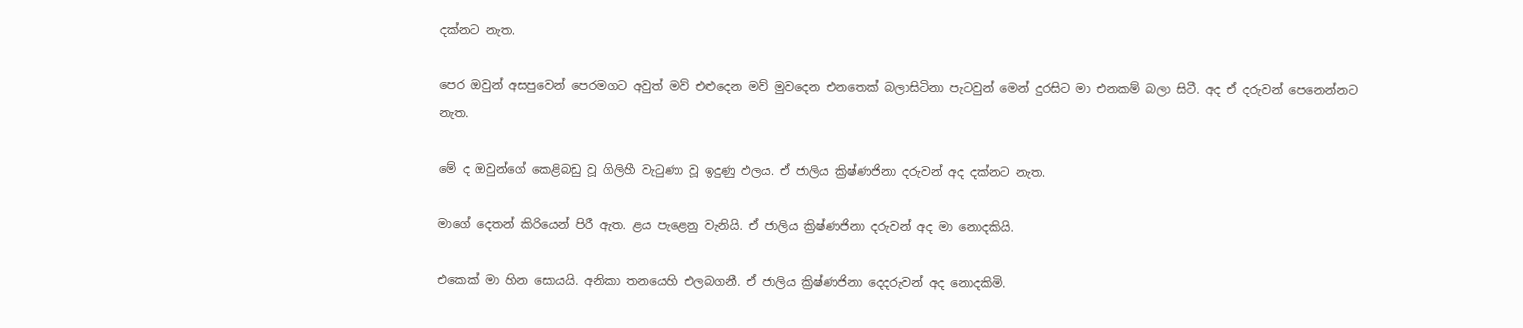දක්නට නැත.

පෙර ඔවුන් අසපුවෙන් පෙරමගට අවුත් මව් එළුදෙන මව් මුවදෙන එනතෙක් බලාසිටිනා පැටවුන් මෙන් දුරසිට මා එනකම් බලා සිටී. අද ඒ දරුවන් පෙනෙන්නට නැත.

මේ ද ඔවුන්ගේ කෙළිබඩු වූ ගිලිහී වැටුණා වූ ඉදුණු ඵලය. ඒ ජාලිය ක්‍රිෂ්ණජිනා දරුවන් අද දක්නට නැත.

මාගේ දෙතන් කිරියෙන් පිරී ඇත. ළය පැළෙනු වැනියි. ඒ ජාලිය ක්‍රිෂ්ණජිනා දරුවන් අද මා නොදකියි.

එකෙක් මා හින සොයයි. අනිකා තනයෙහි එලබගනී. ඒ ජාලිය ක්‍රිෂ්ණජිනා දෙදරුවන් අද නොදකිමි.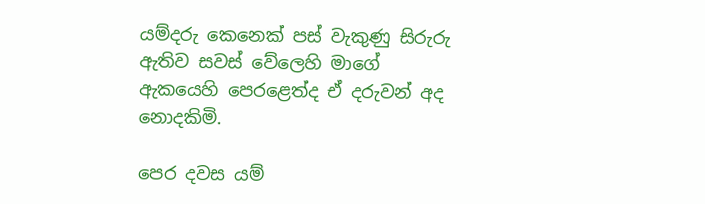යම්දරු කෙනෙක් පස් වැකුණු සිරුරු ඇතිව සවස් වේලෙහි මාගේ ඇකයෙහි පෙරළෙත්ද ඒ දරුවන් අද නොදකිමි.

පෙර දවස යම්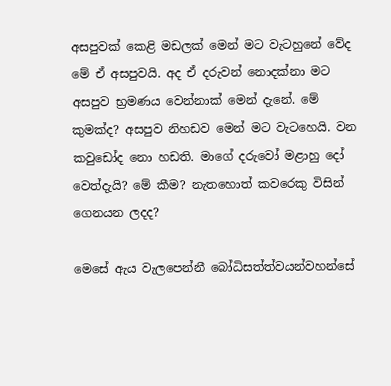අසපුවක් කෙළි මඩලක් මෙන් මට වැටහුනේ වේද මේ ඒ අසපුවයි. අද ඒ දරුවන් නොදක්නා මට අසපුව භ්‍රමණය වෙන්නාක් මෙන් දැනේ. මේ කුමක්ද? අසපුව නිහඩව මෙන් මට වැටහෙයි. වන කවුඩෝද නො හඩති. මාගේ දරුවෝ මළාහු දෝ වෙත්දැයි? මේ කීම? නැතහොත් කවරෙකු විසින් ගෙනයන ලදද?

මෙසේ ඇය වැලපෙන්නී බෝධිසත්ත්වයන්වහන්සේ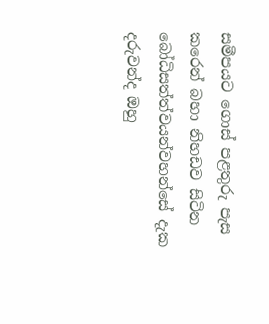සමීපයට ගොස් පළතුරු පැස කරෙන් බහා නිහඩව සිටින බෝධිසත්ත්වයන්වහන්සේ දැක දරුවන්ද ඔහු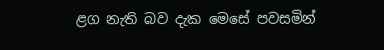ළග නැති බව දැක මෙසේ පවසමින්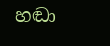හඬා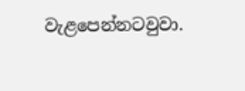වැළපෙන්නටවුවා.